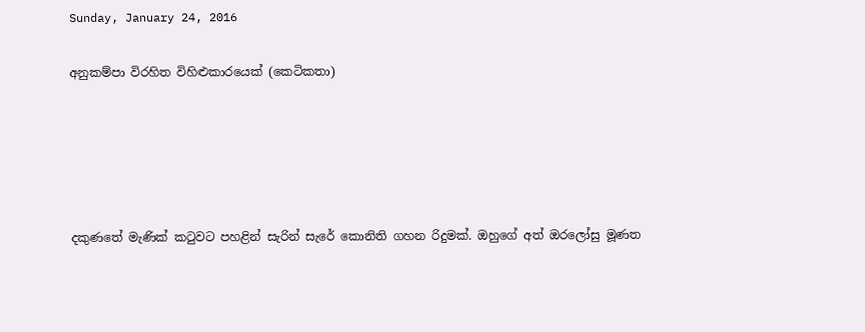Sunday, January 24, 2016

අනුකම්පා විරහිත විහිළුකාරයෙක් (කෙටිකතා)





දකුණතේ මැණික් කටුවට පහළින් සැරින් සැරේ කොනිති ගහන රිදුමක්. ඔහුගේ අත් ඔරලෝසු මූණත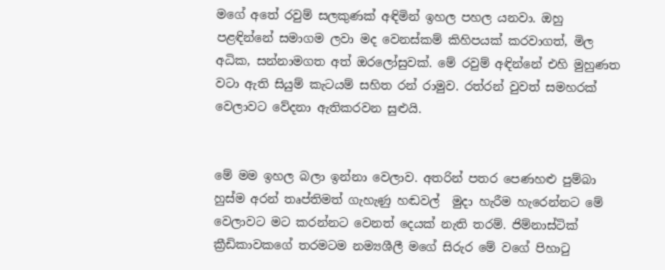මගේ අතේ රවුම් සලකුණක් අඳිමින් ඉහල පහල යනවා. ඔහු පළඳින්නේ සමාගම ලවා මද වෙනස්කම් කිහිපයක් කරවාගත්, මිල අධික, සන්නාමගත අත් ඔරලෝසුවක්. මේ රවුම් අඳින්නේ එහි මුහුණත වටා ඇති සියුම් කැටයම් සහිත රන් රාමුව. රත්රන් වුවත් සමහරක් වෙලාවට වේදනා ඇතිකරවන සුළුයි.


මේ මම ඉහල බලා ඉන්නා වෙලාව. අතරින් පතර පෙණහළු පුම්බා හුස්ම අරන් තෘප්තිමත් ගැහැණු හඬවල්  මුදා හැරීම හැරෙන්නට මේ වෙලාවට මට කරන්නට වෙනත් දෙයක් නැති තරම්. ජිම්නාස්ටික් ක්‍රීඩිකාවකගේ තරමටම නම්‍යශීලී මගේ සිරුර මේ වගේ පිහාටු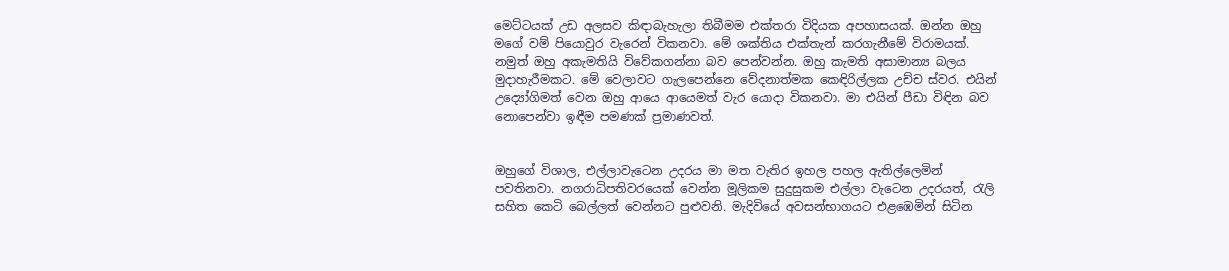මෙට්ටයක් උඩ අලසව කිඳාබැහැලා තිබීමම එක්තරා විදියක අපහාසයක්. ඔන්න ඔහු මගේ වම් පියොවුර වැරෙන් විකනවා. මේ ශක්තිය එක්තැන් කරගැනීමේ විරාමයක්. නමුත් ඔහු අකැමතියි විවේකගන්නා බව පෙන්වන්න. ඔහු කැමති අසාමාන්‍ය බලය මුදාහැරීමකට. මේ වෙලාවට ගැලපෙන්නෙ වේදනාත්මක කෙඳිරිල්ලක උච්ච ස්වර. එයින් උද්‍යෝගිමත් වෙන ඔහු ආයෙ ආයෙමත් වැර යොදා විකනවා. මා එයින් පීඩා විඳින බව නොපෙන්වා ඉඳීම පමණක් ප්‍රමාණවත්.


ඔහුගේ විශාල, එල්ලාවැටෙන උදරය මා මත වැතිර ඉහල පහල ඇතිල්ලෙමින් පවතිනවා. නගරාධිපතිවරයෙක් වෙන්න මූලිකම සුදුසුකම එල්ලා වැටෙන උදරයත්, රැලි සහිත කෙටි බෙල්ලත් වෙන්නට පුළුවනි. මැදිවියේ අවසන්භාගයට එළඹෙමින් සිටින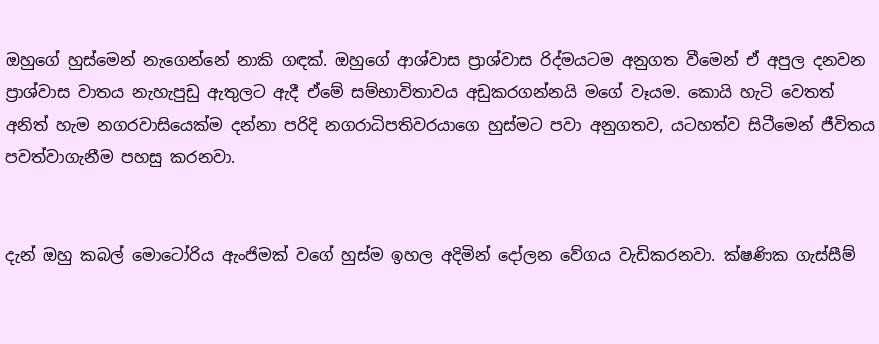ඔහුගේ හුස්මෙන් නැගෙන්නේ නාකි ගඳක්. ඔහුගේ ආශ්වාස ප්‍රාශ්වාස රිද්මයටම අනුගත වීමෙන් ඒ අපුල දනවන ප්‍රාශ්වාස වාතය නැහැපුඩු ඇතුලට ඇදී ඒමේ සම්භාවිතාවය අඩුකරගන්නයි මගේ වෑයම. කොයි හැටි වෙතත් අනිත් හැම නගරවාසියෙක්ම දන්නා පරිදි නගරාධිපතිවරයාගෙ හුස්මට පවා අනුගතව, යටහත්ව සිටීමෙන් ජීවිතය පවත්වාගැනීම පහසු කරනවා.


දැන් ඔහු කබල් මොටෝරිය ඇංජිමක් වගේ හුස්ම ඉහල අදිමින් දෝලන වේගය වැඩිකරනවා. ක්ෂණික ගැස්සීම්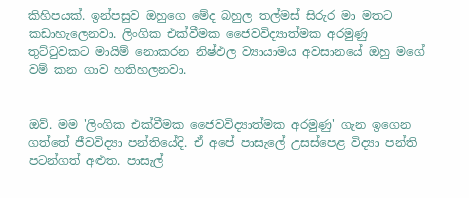කිහිපයක්. ඉන්පසුව ඔහුගෙ මේද බහුල තල්මස් සිරුර මා මතට කඩාහැලෙනවා. ලිංගික එක්වීමක ජෛවවිද්‍යාත්මක අරමුණු තුට්ටුවකට මායිම් නොකරන නිෂ්ඵල ව්‍යායාමය අවසානයේ ඔහු මගේ වම් කන ගාව හතිහලනවා.


ඔව්. මම 'ලිංගික එක්වීමක ජෛවවිද්‍යාත්මක අරමුණු' ගැන ඉගෙන ගත්තේ ජීවවිද්‍යා පන්තියේදි. ඒ අපේ පාසැලේ උසස්පෙළ විද්‍යා පන්ති පටන්ගත් අළුත. පාසැල්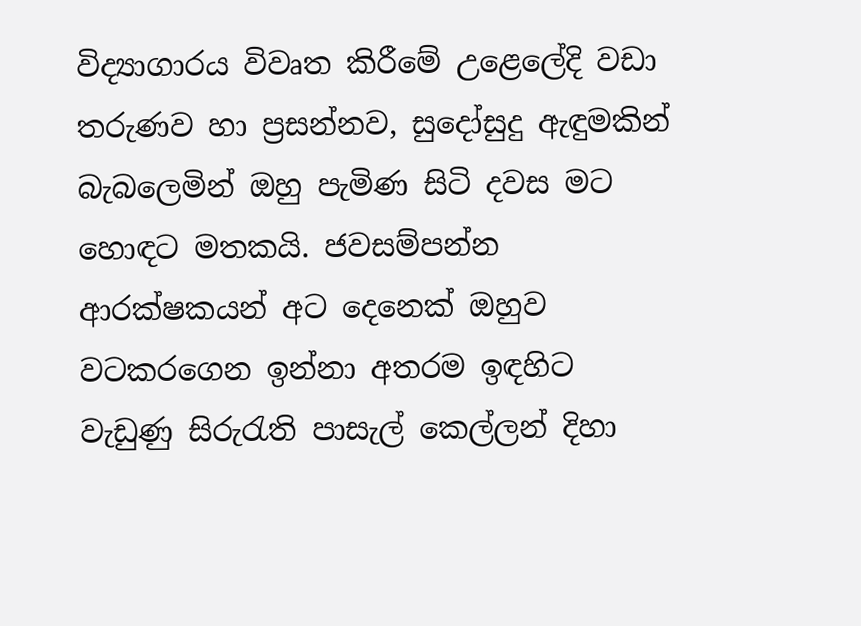විද්‍යාගාරය විවෘත කිරීමේ උළෙලේදි වඩා තරුණව හා ප්‍රසන්නව, සුදෝසුදු ඇඳුමකින් බැබලෙමින් ඔහු පැමිණ සිටි දවස මට හොඳට මතකයි. ජවසම්පන්න ආරක්ෂකයන් අට දෙනෙක් ඔහුව වටකරගෙන ඉන්නා අතරම ඉඳහිට වැඩුණු සිරුරැති පාසැල් කෙල්ලන් දිහා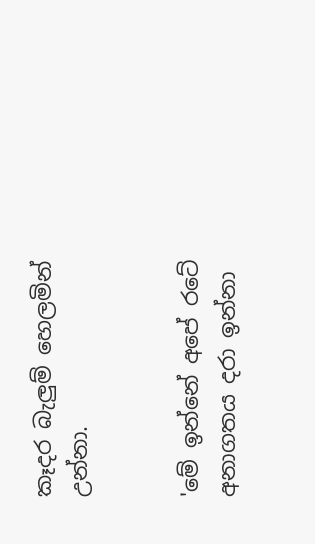කෑදර බැලුම් හෙලමින් උන්නා.


'මේ ඉන්නේ අපේ රටේ අනාගතය දරා ඉන්නා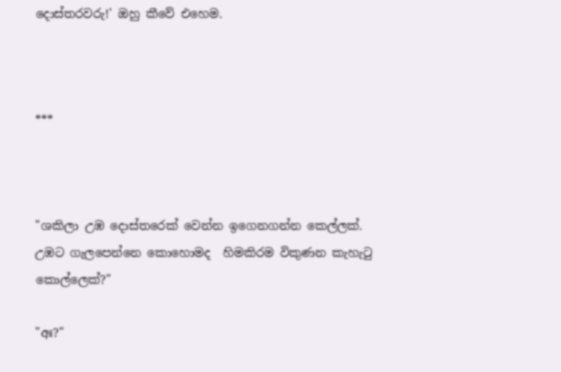දොස්තරවරු!' ඔහු කීවේ එහෙම.



***



"ශකිලා උඹ දොස්තරෙක් වෙන්න ඉගෙනගන්න කෙල්ලක්. උඹට ගැලපෙන්නෙ කොහොමද  හිමකිරම විකුණන කැහැටු කොල්ලෙක්?"

"අඃ?"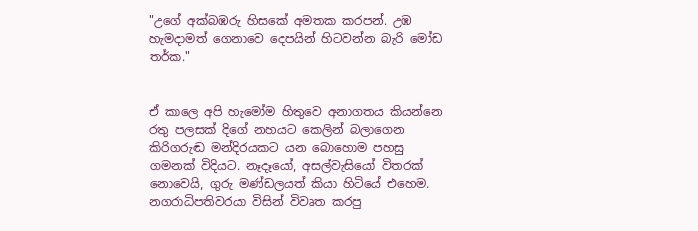"උගේ අක්බඹරු හිසකේ අමතක කරපන්. උඹ හැමදාමත් ගෙනාවෙ දෙපයින් හිටවන්න බැරි මෝඩ තර්ක."


ඒ කාලෙ අපි හැමෝම හිතුවෙ අනාගතය කියන්නෙ රතු පලසක් දිගේ නහයට කෙලින් බලාගෙන කිරිගරුඬ මන්දිරයකට යන බොහොම පහසු ගමනක් විදියට. නෑදෑයෝ, අසල්වැසියෝ විතරක් නොවෙයි, ගුරු මණ්ඩලයත් කියා හිටියේ එහෙම. නගරාධිපතිවරයා විසින් විවෘත කරපු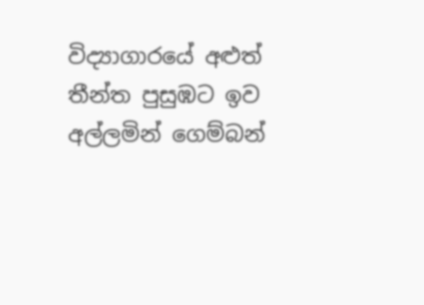විද්‍යාගාරයේ අළුත් තීන්ත පුසුඹට ඉව අල්ලමින් ගෙම්බන්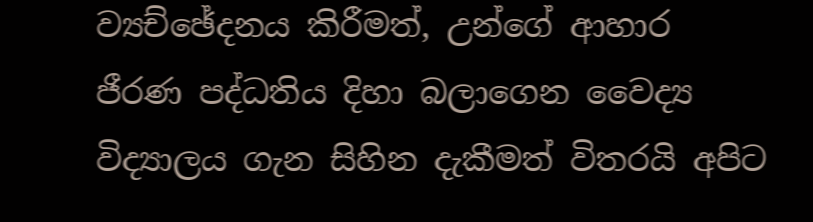ව්‍යච්ඡේදනය කිරීමත්, උන්ගේ ආහාර ජීරණ පද්ධතිය දිහා බලාගෙන වෛද්‍ය විද්‍යාලය ගැන සිහින දැකීමත් විතරයි අපිට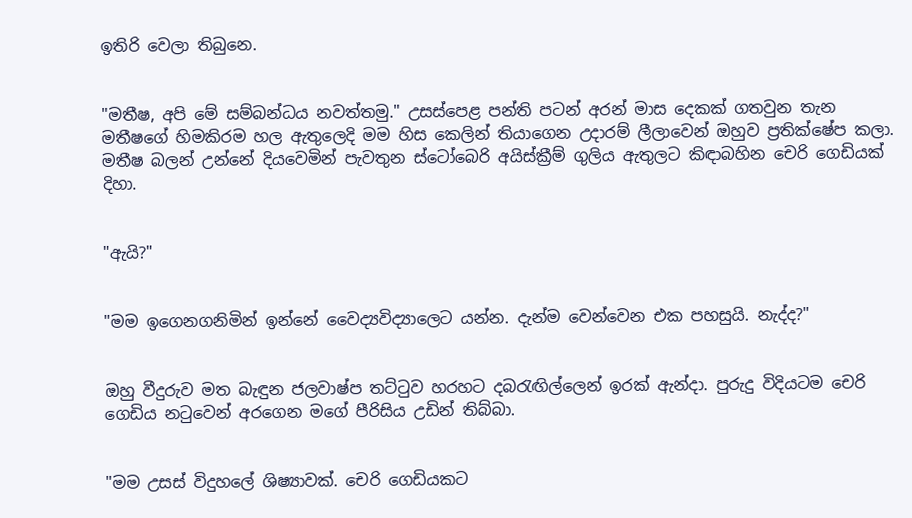ඉතිරි වෙලා තිබුනෙ.


"මතීෂ, අපි මේ සම්බන්ධය නවත්තමු." උසස්පෙළ පන්ති පටන් අරන් මාස දෙකක් ගතවුන තැන මතීෂගේ හිමකිරම හල ඇතුලෙදි මම හිස කෙලින් තියාගෙන උදාරම් ලීලාවෙන් ඔහුව ප්‍රතික්ෂේප කලා. මතීෂ බලන් උන්නේ දියවෙමින් පැවතුන ස්ටෝබෙරි අයිස්ක්‍රීම් ගුලිය ඇතුලට කිඳාබහින චෙරි ගෙඩියක් දිහා.


"ඇයි?"


"මම ඉගෙනගනිමින් ඉන්නේ වෛද්‍යවිද්‍යාලෙට යන්න. දැන්ම වෙන්වෙන එක පහසුයි. නැද්ද?"


ඔහු වීදුරුව මත බැඳුන ජලවාෂ්ප තට්ටුව හරහට දබරැඟිල්ලෙන් ඉරක් ඇන්දා. පුරුදු විදියටම චෙරි ගෙඩිය නටුවෙන් අරගෙන මගේ පීරිසිය උඩින් තිබ්බා.


"මම උසස් විදුහලේ ශිෂ්‍යාවක්. චෙරි ගෙඩියකට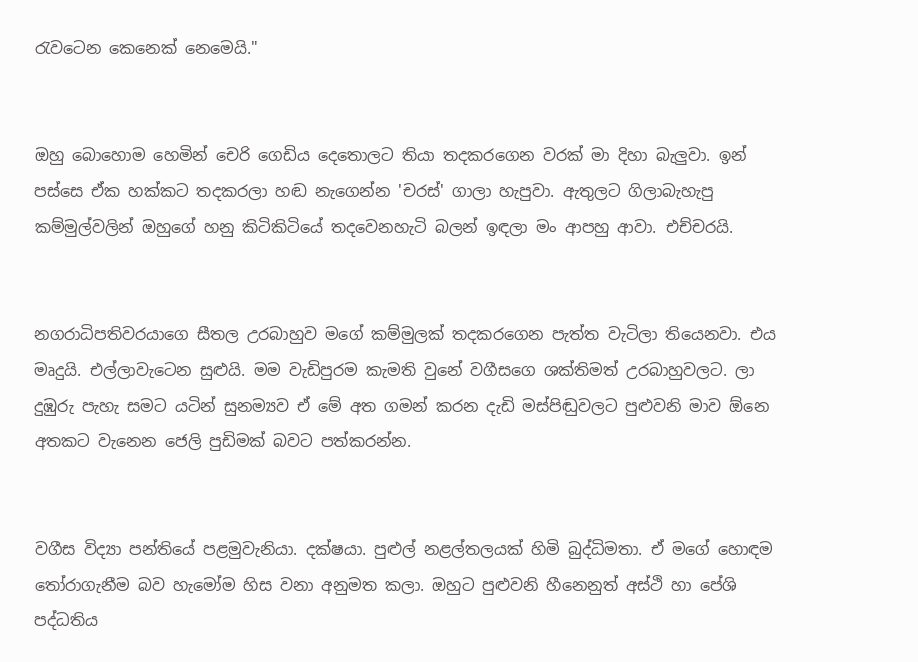රැවටෙන කෙනෙක් නෙමෙයි."


ඔහු බොහොම හෙමින් චෙරි ගෙඩිය දෙතොලට තියා තදකරගෙන වරක් මා දිහා බැලුවා. ඉන් පස්සෙ ඒක හක්කට තදකරලා හඬ නැගෙන්න 'චරස්' ගාලා හැපුවා. ඇතුලට ගිලාබැහැපු කම්මුල්වලින් ඔහුගේ හනු කිටිකිටියේ තදවෙනහැටි බලන් ඉඳලා මං ආපහු ආවා. එච්චරයි.


නගරාධිපතිවරයාගෙ සීතල උරබාහුව මගේ කම්මුලක් තදකරගෙන පැත්ත වැටිලා තියෙනවා. එය මෘදුයි. එල්ලාවැටෙන සුළුයි. මම වැඩිපුරම කැමති වුනේ වගීසගෙ ශක්තිමත් උරබාහුවලට. ලා දුඹුරු පැහැ සමට යටින් සුනම්‍යව ඒ මේ අත ගමන් කරන දැඩි මස්පිඬුවලට පුළුවනි මාව ඕනෙ අතකට වැනෙන ජෙලි පුඩිමක් බවට පත්කරන්න.


වගීස විද්‍යා පන්තියේ පළමුවැනියා. දක්ෂයා. පුළුල් නළල්තලයක් හිමි බුද්ධිමතා. ඒ මගේ හොඳම තෝරාගැනීම බව හැමෝම හිස වනා අනුමත කලා. ඔහුට පුළුවනි හීනෙනුත් අස්ථි හා පේශි පද්ධතිය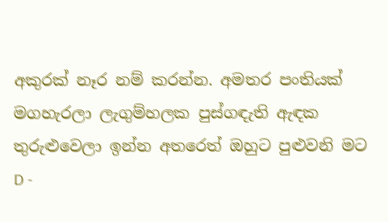අකුරක් නෑර නම් කරන්න. අමතර පංතියක් මගහැරලා ලැගුම්හලක පුස්ගඳැති ඇඳක තුරුළුවෙලා ඉන්න අතරෙත් ඔහුට පුළුවනි මට D -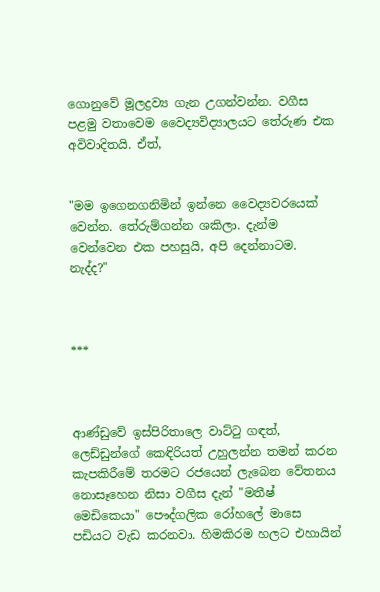ගොනුවේ මූලද්‍රව්‍ය ගැන උගන්වන්න. වගීස පළමු වතාවෙම වෛද්‍යවිද්‍යාලයට තේරුණ එක අවිවාදිතයි. ඒත්,


"මම ඉගෙනගනිමින් ඉන්නෙ වෛද්‍යවරයෙක් වෙන්න. තේරුම්ගන්න ශකිලා. දැන්ම වෙන්වෙන එක පහසුයි, අපි දෙන්නාටම. නැද්ද?"



***



ආණ්ඩුවේ ඉස්පිරිතාලෙ වාට්ටු ගඳත්, ලෙඩ්ඩුන්ගේ කෙඳිරියත් උහුලන්න තමන් කරන කැපකිරීමේ තරමට රජයෙන් ලැබෙන වේතනය නොසෑහෙන නිසා වගීස දැන් "මතීෂ් මෙඩිකෙයා" පෞද්ගලික රෝහලේ මාසෙ පඩියට වැඩ කරනවා. හිමකිරම හලට එහායින්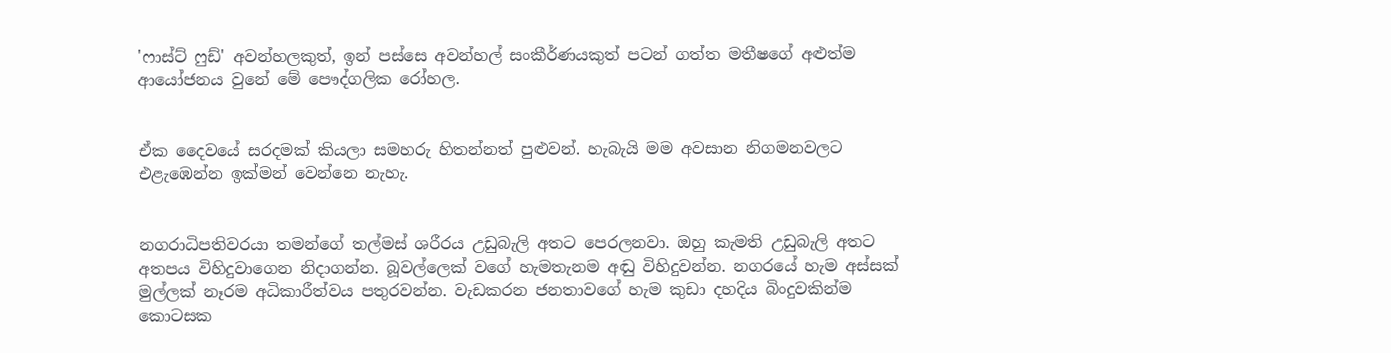'ෆාස්ට් ෆුඩ්' අවන්හලකුත්, ඉන් පස්සෙ අවන්හල් සංකීර්ණයකුත් පටන් ගත්ත මතීෂගේ අළුත්ම ආයෝජනය වුනේ මේ පෞද්ගලික රෝහල.


ඒක දෛවයේ සරදමක් කියලා සමහරු හිතන්නත් පුළුවන්. හැබැයි මම අවසාන නිගමනවලට එළැඹෙන්න ඉක්මන් වෙන්නෙ නැහැ.


නගරාධිපතිවරයා තමන්ගේ තල්මස් ශරීරය උඩුබැලි අතට පෙරලනවා. ඔහු කැමති උඩුබැලි අතට අතපය විහිදුවාගෙන නිදාගන්න. බූවල්ලෙක් වගේ හැමතැනම අඬු විහිදුවන්න. නගරයේ හැම අස්සක් මුල්ලක් නෑරම අධිකාරීත්වය පතුරවන්න. වැඩකරන ජනතාවගේ හැම කුඩා දහදිය බිංදුවකින්ම කොටසක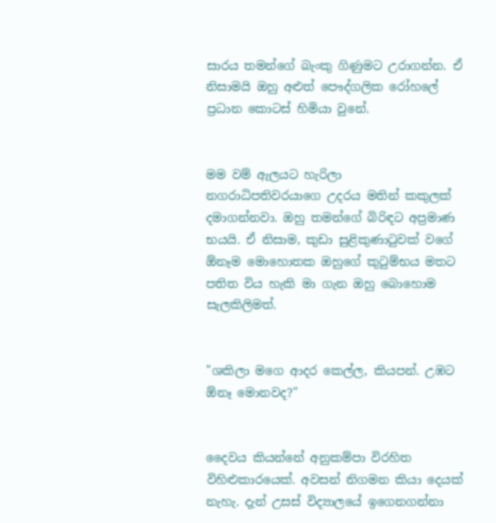සාරය තමන්ගේ බැංකු ගිණුමට උරාගන්න. ඒ නිසාමයි ඔහු අළුත් පෞද්ගලික රෝහලේ ප්‍රධාන කොටස් හිමියා වුනේ.


මම වම් ඇලයට හැරිලා නගරාධිපතිවරයාගෙ උදරය මතින් කකුලක් දමාගන්නවා. ඔහු තමන්ගේ බිරිඳට අප්‍රමාණ භයයි. ඒ නිසාම, කුඩා සුළිකුණාටුවක් වගේ ඕනෑම මොහොතක ඔහුගේ කුටුම්භය මතට පතිත විය හැකි මා ගැන ඔහු බොහොම සැලකිලිමත්.


"ශකිලා මගෙ ආදර කෙල්ල, කියපන්. උඹට ඕනෑ මොනවද?"


දෛවය කියන්නේ අනුකම්පා විරහිත විහිළුකාරයෙක්. අවසන් නිගමන කියා දෙයක් නැහැ. දැන් උසස් විද්‍යාලයේ ඉගෙනගන්නා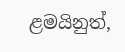ළමයිනුත්,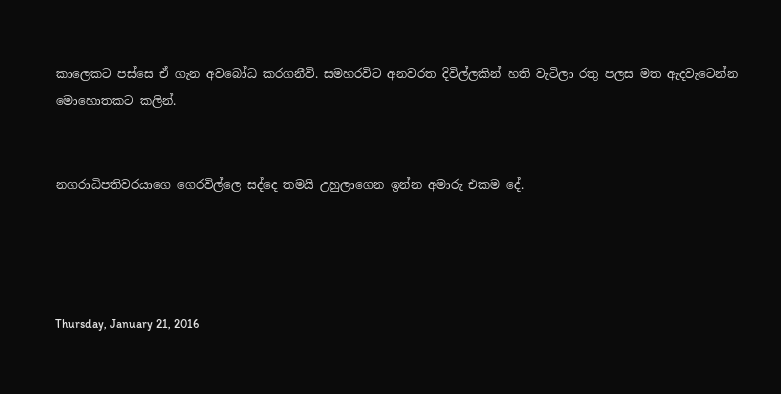කාලෙකට පස්සෙ ඒ ගැන අවබෝධ කරගනීවි. සමහරවිට අනවරත දිවිල්ලකින් හති වැටිලා රතු පලස මත ඇදවැටෙන්න මොහොතකට කලින්.


නගරාධිපතිවරයාගෙ ගෙරවිල්ලෙ සද්දෙ තමයි උහුලාගෙන ඉන්න අමාරු එකම දේ.




Thursday, January 21, 2016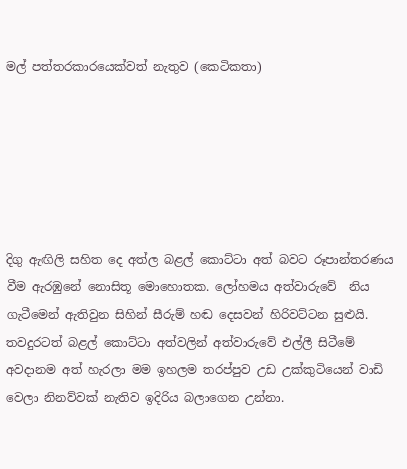මල් පත්තරකාරයෙක්වත් නැතුව (කෙටිකතා)






දිගු ඇඟිලි සහිත දෙ අත්ල බළල් කොට්ටා අත් බවට රූපාන්තරණය වීම ඇරඹුනේ නොසිතූ මොහොතක. ලෝහමය අත්වාරුවේ  නිය ගැටීමෙන් ඇතිවුන සිහින් සීරුම් හඬ දෙසවන් හිරිවට්ටන සුළුයි. තවදුරටත් බළල් කොට්ටා අත්වලින් අත්වාරුවේ එල්ලී සිටීමේ අවදානම අත් හැරලා මම ඉහලම තරප්පුව උඩ උක්කුටියෙන් වාඩි වෙලා නිනව්වක් නැතිව ඉදිරිය බලාගෙන උන්නා.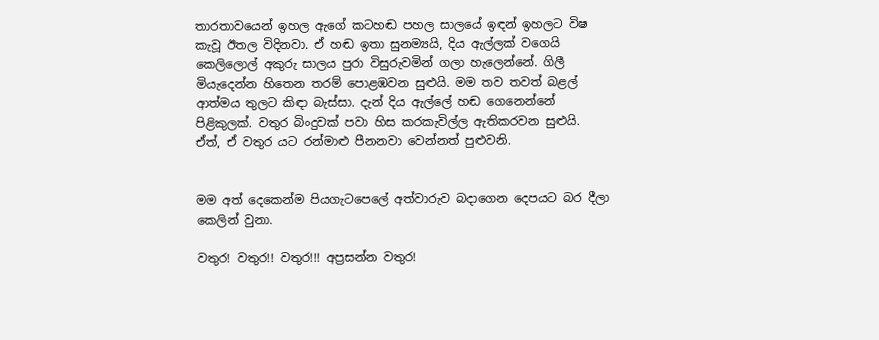තාරතාවයෙන් ඉහල ඇගේ කටහඬ පහල සාලයේ ඉඳන් ඉහලට විෂ කැවූ ඊතල විදිනවා. ඒ හඬ ඉතා සුනම්‍යයි, දිය ඇල්ලක් වගෙයි කෙලිලොල් අකුරු සාලය පුරා විසුරුවමින් ගලා හැලෙන්නේ. ගිලී මියැදෙන්න හිතෙන තරම් පොළඹවන සුළුයි. මම තව තවත් බළල් ආත්මය තුලට කිඳා බැස්සා. දැන් දිය ඇල්ලේ හඬ ගෙනෙන්නේ පිළිකුලක්. වතුර බිංදුවක් පවා හිස කරකැවිල්ල ඇතිකරවන සුළුයි. ඒත්, ඒ වතුර යට රන්මාළු පීනනවා වෙන්නත් පුළුවනි.


මම අත් දෙකෙන්ම පියගැටපෙලේ අත්වාරුව බදාගෙන දෙපයට බර දීලා කෙලින් වුනා.

වතුර! වතුර!! වතුර!!! අප්‍රසන්න වතුර!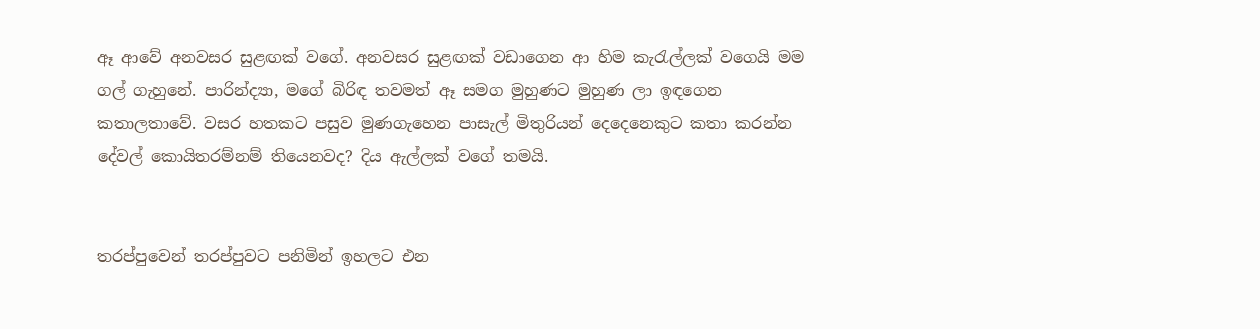ඈ ආවේ අනවසර සුළඟක් වගේ. අනවසර සුළඟක් වඩාගෙන ආ හිම කැරැල්ලක් වගෙයි මම ගල් ගැහුනේ. පාරින්ද්‍යා, මගේ බිරිඳ තවමත් ඈ සමග මුහුණට මුහුණ ලා ඉඳගෙන කතාලතාවේ. වසර හතකට පසුව මුණගැහෙන පාසැල් මිතුරියන් දෙදෙනෙකුට කතා කරන්න දේවල් කොයිතරම්නම් තියෙනවද? දිය ඇල්ලක් වගේ තමයි.


තරප්පුවෙන් තරප්පුවට පනිමින් ඉහලට එන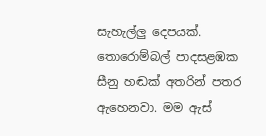සැහැල්ලු දෙපයක්. තොරොම්බල් පාදසළඹක සීනු හඬක් අතරින් පතර ඇහෙනවා. මම ඇස්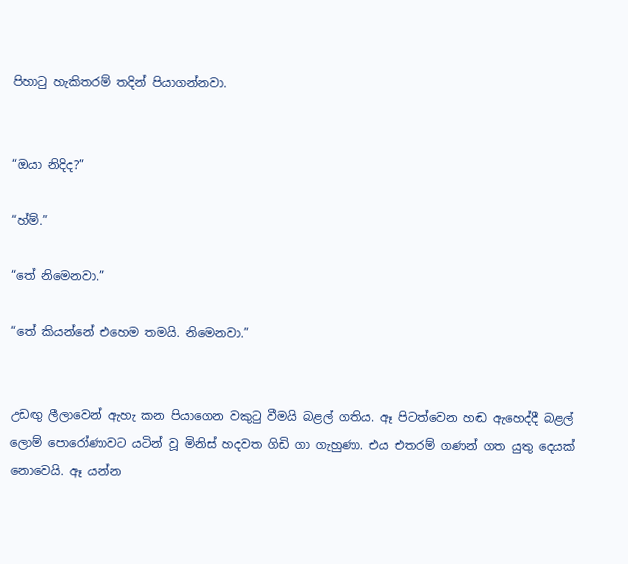පිහාටු හැකිතරම් තදින් පියාගන්නවා.


“ඔයා නිදිද?”

“හ්ම්.”

“තේ නිමෙනවා.”

“තේ කියන්නේ එහෙම තමයි. නිමෙනවා.”


උඩඟු ලීලාවෙන් ඇහැ කන පියාගෙන වකුටු වීමයි බළල් ගතිය. ඈ පිටත්වෙන හඬ ඇහෙද්දී බළල් ලොම් පොරෝණාවට යටින් වූ මිනිස් හදවත ගිඩි ගා ගැහුණා. එය එතරම් ගණන් ගත යුතු දෙයක් නොවෙයි. ඈ යන්න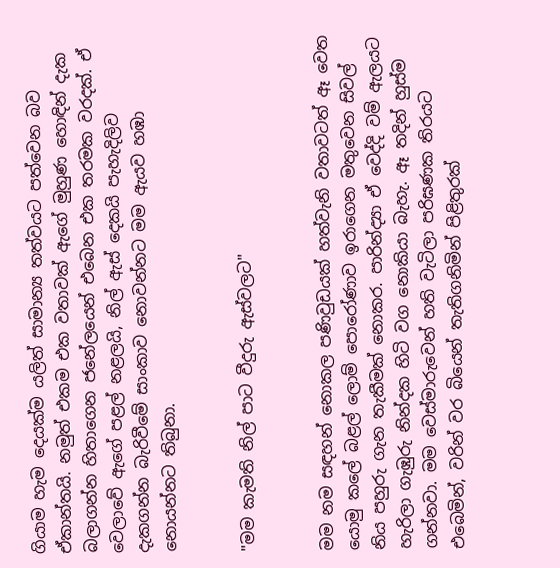ගියාම හැම දෙයක්ම යලිත් සාමාන්‍ය තත්වයට පත්වෙන බව ඒකාන්තයි. නමුත් එකම එක වතාවක් ඇගේ මුහුණ හොඳින් දැක බලාගන්න හිතාගෙන ජනේලයෙන් එබෙන එක තරමක වරදක්. ඒ වෙලාවේ ඇගේ පළල් නළලයි, නිල් ඇස් දෙකයි පැහැදිලිව දැකගන්න බැරිවීමේ සාංකාව නොවන්නට මම ඇයව හඹා නොයන්නට තිබුනා.


"මම කැමති නිල් පාට වීදුරු ඇස්වලට"


මම නම සඳහන් නොකල පණිවුඩයක් හත්වැනි වතාවටත් ඈ වෙත යොමු කලේ බළල් ලොම් පොරෝණාව ඉරාගෙන මතුවෙන සිවල් නිය පහුරු ගැන තැකීමක් නොකර. පාරින්ද්‍යා ඒ වෙද්දි වම් ඇලයට හැරිලා ගැඹුරු නින්දක හිටි වග නොකියා බැහැ. ඈ තදින් හුස්ම ගන්නවා. මම වෙස්මාරුවෙන් හති වැටිලා පරිඝණක තිරයට එබෙමින්, වරින් වර බියෙන් තැතිගනිමින් පිළිතුරක්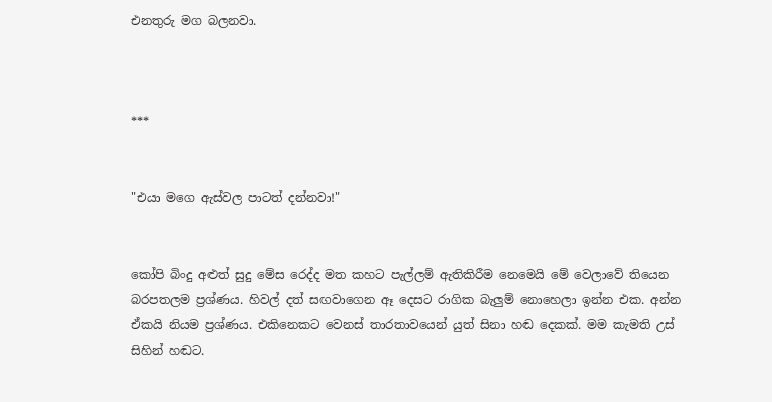එනතුරු මග බලනවා.



***


"එයා මගෙ ඇස්වල පාටත් දන්නවා!"


කෝපි බිංදු අළුත් සුදු මේස රෙද්ද මත කහට පැල්ලම් ඇතිකිරීම නෙමෙයි මේ වෙලාවේ තියෙන බරපතලම ප්‍රශ්ණය. හිවල් දත් සඟවාගෙන ඈ දෙසට රාගික බැලුම් නොහෙලා ඉන්න එක. අන්න ඒකයි නියම ප්‍රශ්ණය. එකිනෙකට වෙනස් තාරතාවයෙන් යුත් සිනා හඬ දෙකක්. මම කැමති උස් සිහින් හඬට.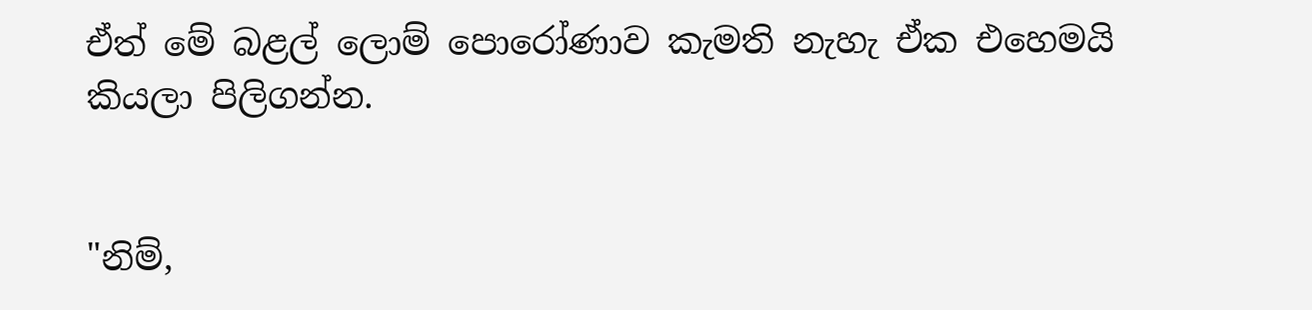ඒත් මේ බළල් ලොම් පොරෝණාව කැමති නැහැ ඒක එහෙමයි කියලා පිලිගන්න.


"නිම්,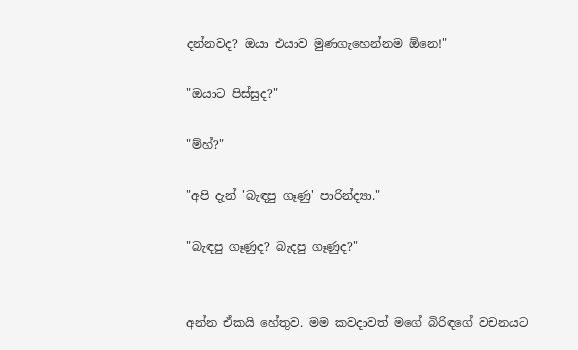දන්නවද? ඔයා එයාව මුණගැහෙන්නම ඕනෙ!"

"ඔයාට පිස්සුද?"

"ම්හ්?"

"අපි දැන් 'බැඳපු ගෑණු' පාරින්ද්‍යා."

"බැඳපු ගෑණුද? බැදපු ගෑණුද?"


අන්න ඒකයි හේතුව. මම කවදාවත් මගේ බිරිඳගේ වචනයට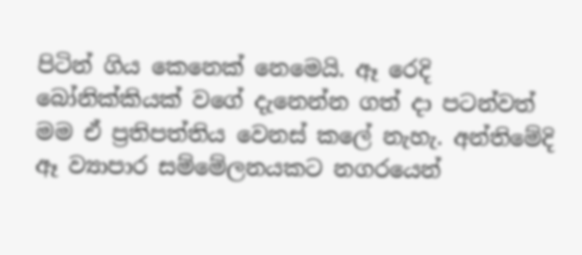පිටින් ගිය කෙනෙක් නෙමෙයි. ඈ රෙදි බෝනික්කියක් වගේ දැනෙන්න ගත් දා පටන්වත් මම ඒ ප්‍රතිපත්තිය වෙනස් කලේ නැහැ. අන්තිමේදි ඈ ව්‍යාපාර සම්මේලනයකට නගරයෙන්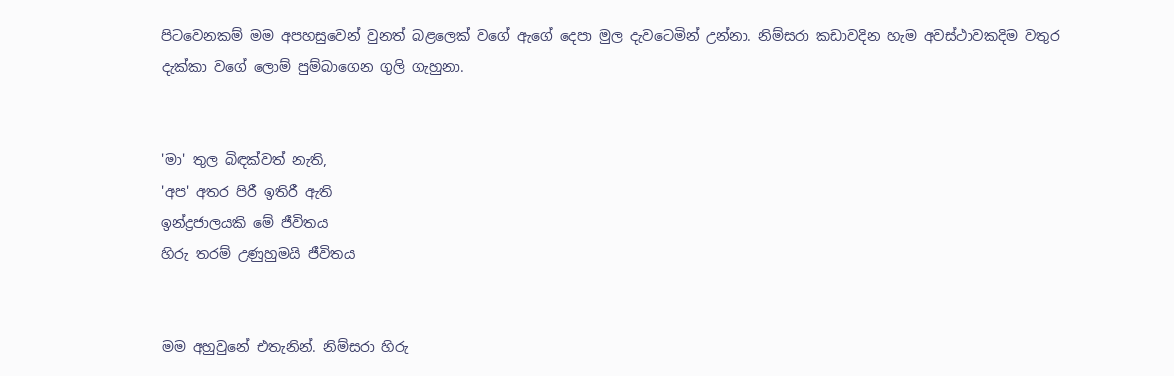පිටවෙනකම් මම අපහසුවෙන් වුනත් බළලෙක් වගේ ඇගේ දෙපා මුල දැවටෙමින් උන්නා. නිම්සරා කඩාවදින හැම අවස්ථාවකදිම වතුර දැක්කා වගේ ලොම් පුම්බාගෙන ගුලි ගැහුනා.


'මා' තුල බිඳක්වත් නැති,
'අප' අතර පිරී ඉතිරී ඇති
ඉන්ද්‍රජාලයකි මේ ජීවිතය
හිරු තරම් උණුහුමයි ජීවිතය


මම අහුවුනේ එතැනින්. නිම්සරා හිරු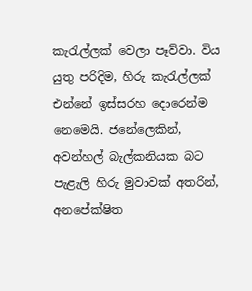කැරැල්ලක් වෙලා පෑව්වා. විය යුතු පරිදිම, හිරු කැරැල්ලක් එන්නේ ඉස්සරහ දොරෙන්ම නෙමෙයි. ජනේලෙකින්, අවන්හල් බැල්කනියක බට පැළැලි හිරු මුවාවක් අතරින්, අනපේක්ෂිත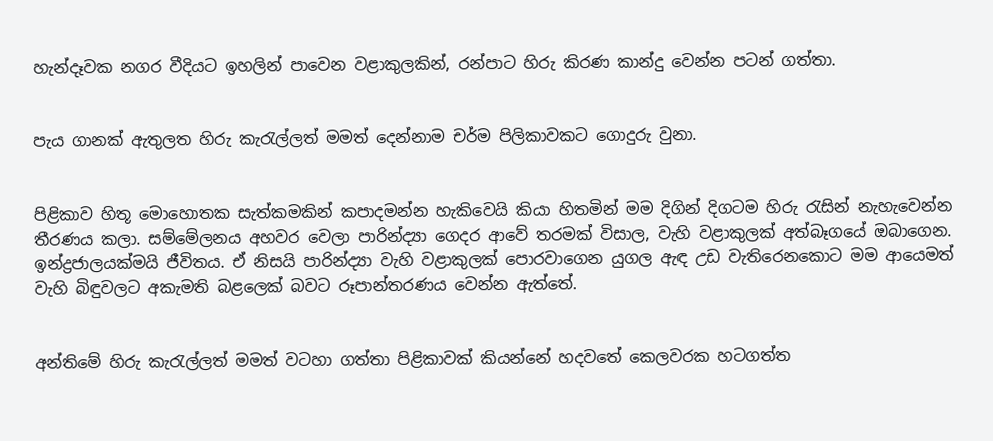හැන්දෑවක නගර වීදියට ඉහලින් පාවෙන වළාකුලකින්, රන්පාට හිරු කිරණ කාන්දු වෙන්න පටන් ගත්තා.


පැය ගානක් ඇතුලත හිරු කැරැල්ලත් මමත් දෙන්නාම චර්ම පිලිකාවකට ගොදුරු වුනා.


පිළිකාව හිතූ මොහොතක සැත්කමකින් කපාදමන්න හැකිවෙයි කියා හිතමින් මම දිගින් දිගටම හිරු රැසින් නැහැවෙන්න තීරණය කලා. සම්මේලනය අහවර වෙලා පාරින්ද්‍යා ගෙදර ආවේ තරමක් විසාල, වැහි වළාකුලක් අත්බෑගයේ ඔබාගෙන. ඉන්ද්‍රජාලයක්මයි ජීවිතය. ඒ නිසයි පාරින්ද්‍යා වැහි වළාකුලක් පොරවාගෙන යුගල ඇඳ උඩ වැතිරෙනකොට මම ආයෙමත් වැහි බිඳුවලට අකැමති බළලෙක් බවට රූපාන්තරණය වෙන්න ඇත්තේ.


අන්තිමේ හිරු කැරැල්ලත් මමත් වටහා ගත්තා පිළිකාවක් කියන්නේ හදවතේ කෙලවරක හටගත්ත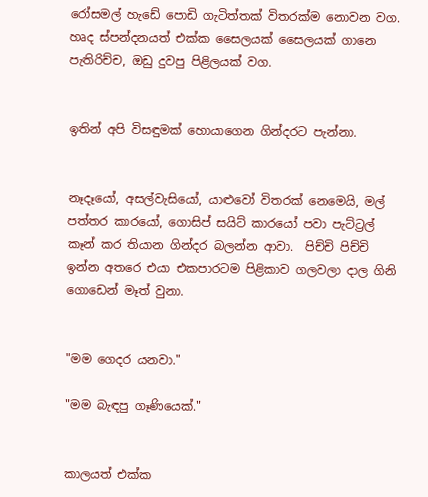රෝසමල් හැඩේ පොඩි ගැටිත්තක් විතරක්ම නොවන වග. හෘද ස්පන්දනයත් එක්ක සෛලයක් සෛලයක් ගානෙ පැතිරිච්ච, ඔඩු දුවපු පිළිලයක් වග.


ඉතින් අපි විසඳුමක් හොයාගෙන ගින්දරට පැන්නා.


නෑදෑයෝ, අසල්වැසියෝ, යාළුවෝ විතරක් නෙමෙයි, මල් පත්තර කාරයෝ, ගොසිප් සයිට් කාරයෝ පවා පැට්ට්‍රල් කෑන් කර තියාන ගින්දර බලන්න ආවා.  පිච්චි පිච්චි ඉන්න අතරෙ එයා එකපාරටම පිළිකාව ගලවලා දාල ගිනි ගොඩෙන් මෑත් වුනා.


"මම ගෙදර යනවා."

"මම බැඳපු ගෑණියෙක්."


කාලයත් එක්ක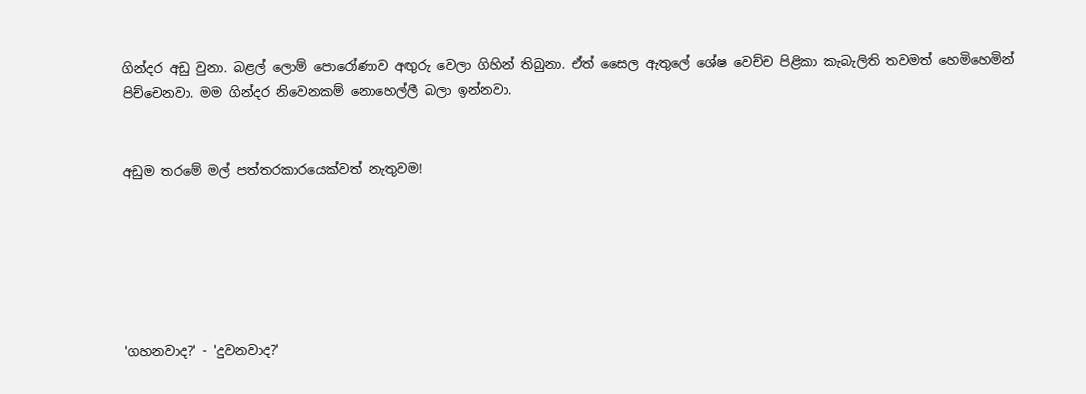ගින්දර අඩු වුනා. බළල් ලොම් පොරෝණාව අඟුරු වෙලා ගිහින් තිබුනා. ඒත් සෛල ඇතුලේ ශේෂ වෙච්ච පිළිකා කැබැලිති තවමත් හෙමිහෙමින් පිච්චෙනවා. මම ගින්දර නිවෙනකම් නොහෙල්ලී බලා ඉන්නවා.


අඩුම තරමේ මල් පත්තරකාරයෙක්වත් නැතුවම!






'ගහනවාද?' - 'දුවනවාද?'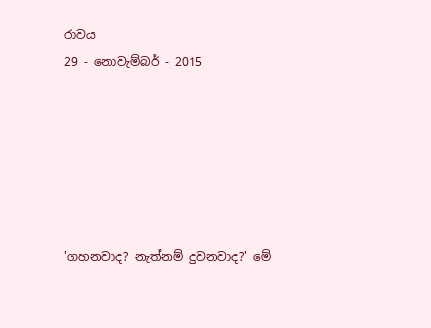රාවය
29 - නොවැම්බර් - 2015






'ගහනවාද? නැත්නම් දුවනවාද?' මේ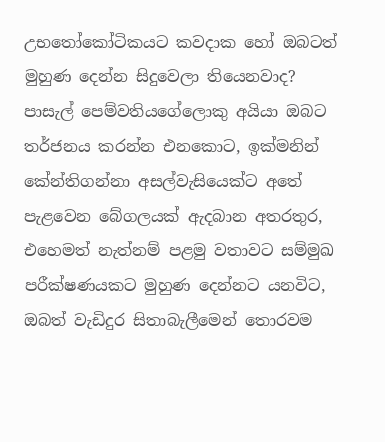උභතෝකෝටිකයට කවදාක හෝ ඔබටත් මුහුණ දෙන්න සිදුවෙලා තියෙනවාද? පාසැල් පෙම්වතියගේලොකු අයියා ඔබට තර්ජනය කරන්න එනකොට, ඉක්මනින් කේන්තිගන්නා අසල්වැසියෙක්ට අතේ පැළවෙන බේගලයක් ඇදබාන අතරතුර, එහෙමත් නැත්නම් පළමු වතාවට සම්මුඛ පරීක්ෂණයකට මුහුණ දෙන්නට යනවිට, ඔබත් වැඩිදුර සිතාබැලීමෙන් තොරවම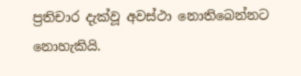ප්‍රතිචාර දැක්වූ අවස්ථා නොතිබෙන්නට නොහැකියි.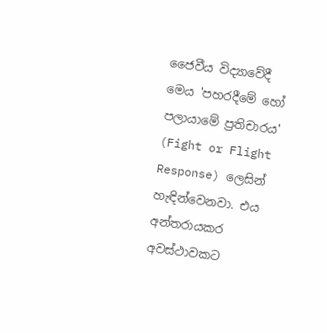ජෛවීය විද්‍යාවේදී මෙය 'පහරදීමේ හෝ පලායාමේ ප්‍රතිචාරය' (Fight or Flight Response) ලෙසින් හැඳින්වෙනවා. එය අන්තරායකර අවස්ථාවකට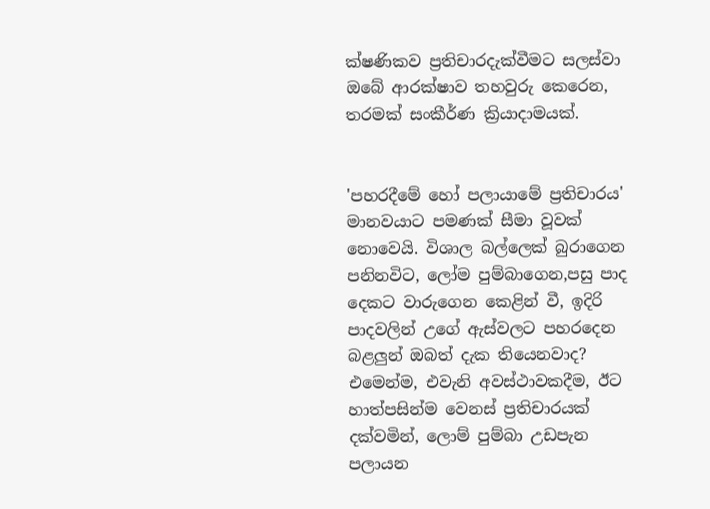ක්ෂණිකව ප්‍රතිචාරදැක්වීමට සලස්වා ඔබේ ආරක්ෂාව තහවුරු කෙරෙන, තරමක් සංකීර්ණ ක්‍රියාදාමයක්.


'පහරදීමේ හෝ පලායාමේ ප්‍රතිචාරය' මානවයාට පමණක් සීමා වූවක් නොවෙයි. විශාල බල්ලෙක් බුරාගෙන පනිනවිට, ලෝම පුම්බාගෙන,පසු පාද දෙකට වාරුගෙන කෙළින් වී, ඉදිරි පාදවලින් උගේ ඇස්වලට පහරදෙන බළලුන් ඔබත් දැක තියෙනවාද? එමෙන්ම, එවැනි අවස්ථාවකදීම, ඊට හාත්පසින්ම වෙනස් ප්‍රතිචාරයක් දක්වමින්, ලොම් පුම්බා උඩපැන පලායන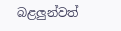බළලුන්වත්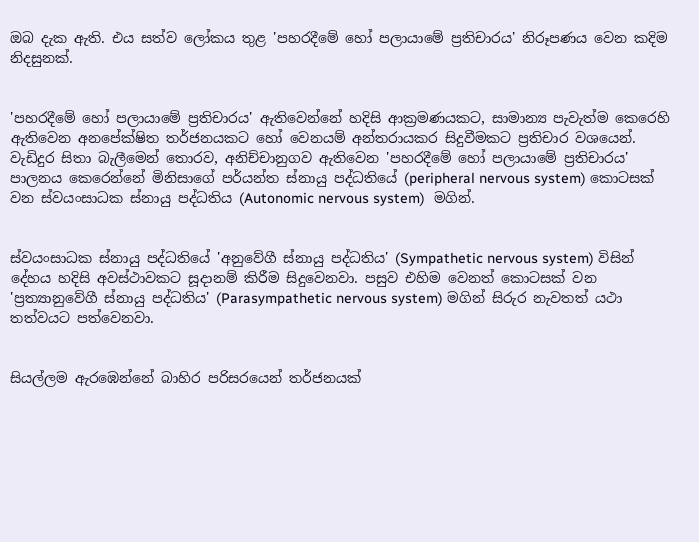ඔබ දැක ඇති. එය සත්ව ලෝකය තුළ 'පහරදීමේ හෝ පලායාමේ ප්‍රතිචාරය' නිරූපණය වෙන කදිම නිදසුනක්.


'පහරදීමේ හෝ පලායාමේ ප්‍රතිචාරය' ඇතිවෙන්නේ හදිසි ආක්‍රමණයකට, සාමාන්‍ය පැවැත්ම කෙරෙහි ඇතිවෙන අනපේක්ෂිත තර්ජනයකට හෝ වෙනයම් අන්තරායකර සිදුවීමකට ප්‍රතිචාර වශයෙන්. වැඩිදුර සිතා බැලීමෙන් තොරව, අනිච්චානුගව ඇතිවෙන 'පහරදීමේ හෝ පලායාමේ ප්‍රතිචාරය' පාලනය කෙරෙන්නේ මිනිසාගේ පර්යන්ත ස්නායු පද්ධතියේ (peripheral nervous system) කොටසක් වන ස්වයංසාධක ස්නායු පද්ධතිය (Autonomic nervous system)  මගින්.


ස්වයංසාධක ස්නායු පද්ධතියේ 'අනුවේගී ස්නායු පද්ධතිය' (Sympathetic nervous system) විසින් දේහය හදිසි අවස්ථාවකට සූදානම් කිරීම සිදුවෙනවා. පසුව එහිම වෙනත් කොටසක් වන 'ප්‍රත්‍යානුවේගී ස්නායු පද්ධතිය' (Parasympathetic nervous system) මගින් සිරුර නැවතත් යථා තත්වයට පත්වෙනවා.


සියල්ලම ඇරඹෙන්නේ බාහිර පරිසරයෙන් තර්ජනයක්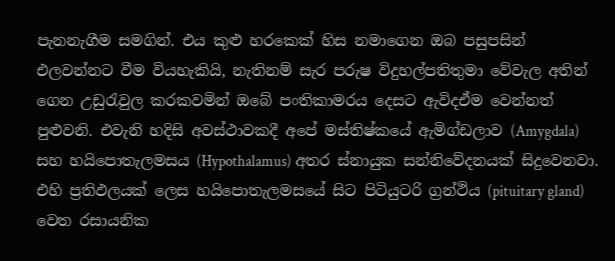පැනනැගීම සමගින්. එය කුළු හරකෙක් හිස නමාගෙන ඔබ පසුපසින් එලවන්නට වීම වියහැකියි, නැතිනම් සැර පරුෂ විදුහල්පතිතුමා වේවැල අතින් ගෙන උඩුරැවුල කරකවමින් ඔබේ පංතිකාමරය දෙසට ඇවිදඒම වෙන්නත් පුළුවනි. එවැනි හදිසි අවස්ථාවකදී අපේ මස්තිෂ්කයේ ඇමිග්ඩලාව (Amygdala) සහ හයිපොතැලමසය (Hypothalamus) අතර ස්නායුක සන්නිවේදනයක් සිදුවෙනවා. එහි ප්‍රතිඵලයක් ලෙස හයිපොතැලමසයේ සිට පිටියුටරි ග්‍රන්ථිය (pituitary gland) වෙත රසායනික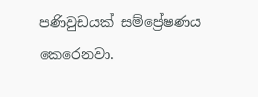පණිවුඩයක් සම්ප්‍රේෂණය කෙරෙනවා.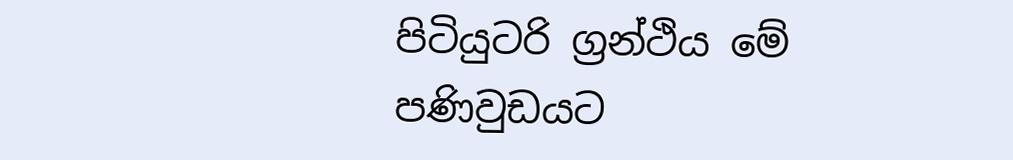පිටියුටරි ග්‍රන්ථිය මේ පණිවුඩයට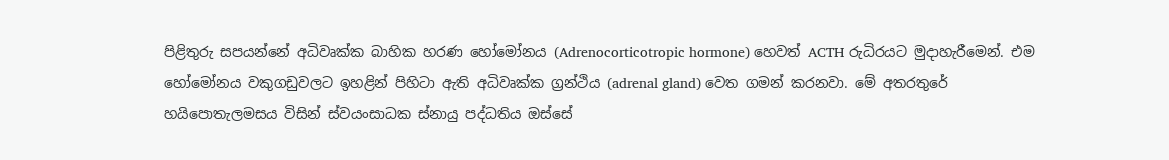පිළිතුරු සපයන්නේ අධිවෘක්ක බාහික හරණ හෝමෝනය (Adrenocorticotropic hormone) හෙවත් ACTH රුධිරයට මුදාහැරීමෙන්. එම හෝමෝනය වකුගඩුවලට ඉහළින් පිහිටා ඇති අධිවෘක්ක ග්‍රන්ථිය (adrenal gland) වෙත ගමන් කරනවා. මේ අතරතුරේ හයිපොතැලමසය විසින් ස්වයංසාධක ස්නායු පද්ධතිය ඔස්සේ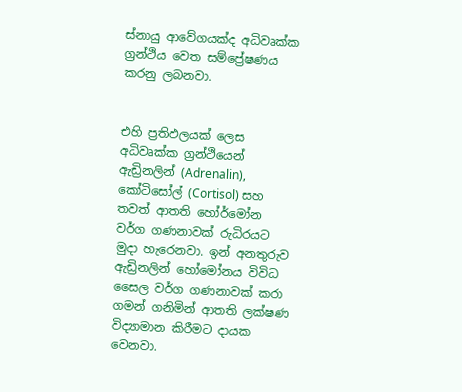ස්නායු ආවේගයක්ද අධිවෘක්ක ග්‍රන්ථිය වෙත සම්ප්‍රේෂණය කරනු ලබනවා.


එහි ප්‍රතිඵලයක් ලෙස අධිවෘක්ක ග්‍රන්ථියෙන් ඇඩ්‍රිනලින් (Adrenalin), කෝටිසෝල් (Cortisol) සහ තවත් ආතති හෝර්මෝන වර්ග ගණනාවක් රුධිරයට මුදා හැරෙනවා. ඉන් අනතුරුව ඇඩ්‍රිනලින් හෝමෝනය විවිධ සෛල වර්ග ගණනාවක් කරා ගමන් ගනිමින් ආතති ලක්ෂණ විද්‍යාමාන කිරීමට දායක වෙනවා.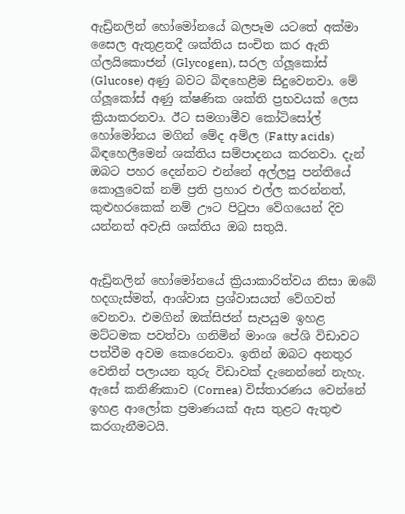ඇඩ්‍රිනලින් හෝමෝනයේ බලපෑම යටතේ අක්මා සෛල ඇතුළතදී ශක්තිය සංචිත කර ඇති ග්ලයිකොජන් (Glycogen), සරල ග්ලූකෝස් (Glucose) අණු බවට බිඳහෙළීම සිදුවෙනවා. මේ ග්ලූකෝස් අණු ක්ෂණික ශක්ති ප්‍රභවයක් ලෙස ක්‍රියාකරනවා. ඊට සමගාමීව කෝටිසෝල් හෝමෝනය මගින් මේද අම්ල (Fatty acids) බිඳහෙලීමෙන් ශක්තිය සම්පාදනය කරනවා. දැන් ඔබට පහර දෙන්නට එන්නේ අල්ලපු පන්තියේ කොලුවෙක් නම් ප්‍රති ප්‍රහාර එල්ල කරන්නත්, කුළුහරකෙක් නම් ඌට පිටුපා වේගයෙන් දිව යන්නත් අවැසි ශක්තිය ඔබ සතුයි.


ඇඩ්‍රිනලින් හෝමෝනයේ ක්‍රියාකාරිත්වය නිසා ඔබේ හදගැස්මත්, ආශ්වාස ප්‍රශ්වාසයත් වේගවත් වෙනවා. එමගින් ඔක්සිජන් සැපයුම ඉහළ මට්ටමක පවත්වා ගනිමින් මාංශ පේශි විඩාවට පත්වීම අවම කෙරෙනවා. ඉතින් ඔබට අනතුර වෙතින් පලායන තුරු විඩාවක් දැනෙන්නේ නැහැ. ඇසේ කනිණිකාව (Cornea) විස්තාරණය වෙන්නේ ඉහළ ආලෝක ප්‍රමාණයක් ඇස තුළට ඇතුළු කරගැනීමටයි.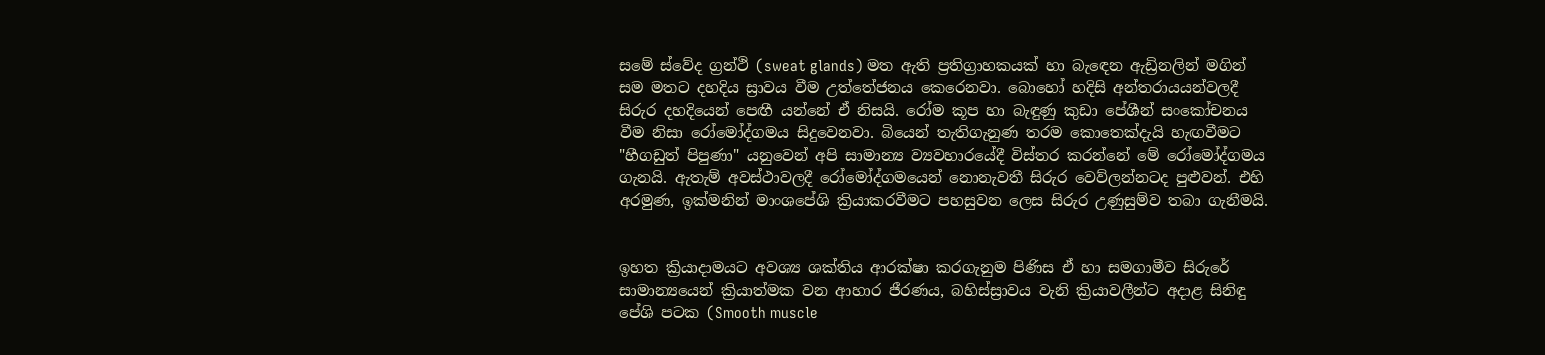සමේ ස්වේද ග්‍රන්ථි (sweat glands) මත ඇති ප්‍රතිග්‍රාහකයක් හා බැඳෙන ඇඩ්‍රිනලින් මගින් සම මතට දහදිය ස්‍රාවය වීම උත්තේජනය කෙරෙනවා. බොහෝ හදිසි අන්තරායයන්වලදී සිරුර දහදියෙන් පෙඟී යන්නේ ඒ නිසයි. රෝම කූප හා බැඳුණු කුඩා පේශීන් සංකෝචනය වීම නිසා රෝමෝද්ගමය සිදුවෙනවා. බියෙන් තැතිගැනුණ තරම කොතෙක්දැයි හැඟවීමට "හීගඩුත් පිපුණා" යනුවෙන් අපි සාමාන්‍ය ව්‍යවහාරයේදී විස්තර කරන්නේ මේ රෝමෝද්ගමය ගැනයි. ඇතැම් අවස්ථාවලදී රෝමෝද්ගමයෙන් නොනැවතී සිරුර වෙව්ලන්නටද පුළුවන්. එහි අරමුණ, ඉක්මනින් මාංශපේශි ක්‍රියාකරවීමට පහසුවන ලෙස සිරුර උණුසුම්ව තබා ගැනීමයි.


ඉහත ක්‍රියාදාමයට අවශ්‍ය ශක්තිය ආරක්ෂා කරගැනුම පිණිස ඒ හා සමගාමීව සිරුරේ සාමාන්‍යයෙන් ක්‍රියාත්මක වන ආහාර ජීරණය, බහිස්ස්‍රාවය වැනි ක්‍රියාවලීන්ට අදාළ සිනිඳු පේශි පටක (Smooth muscle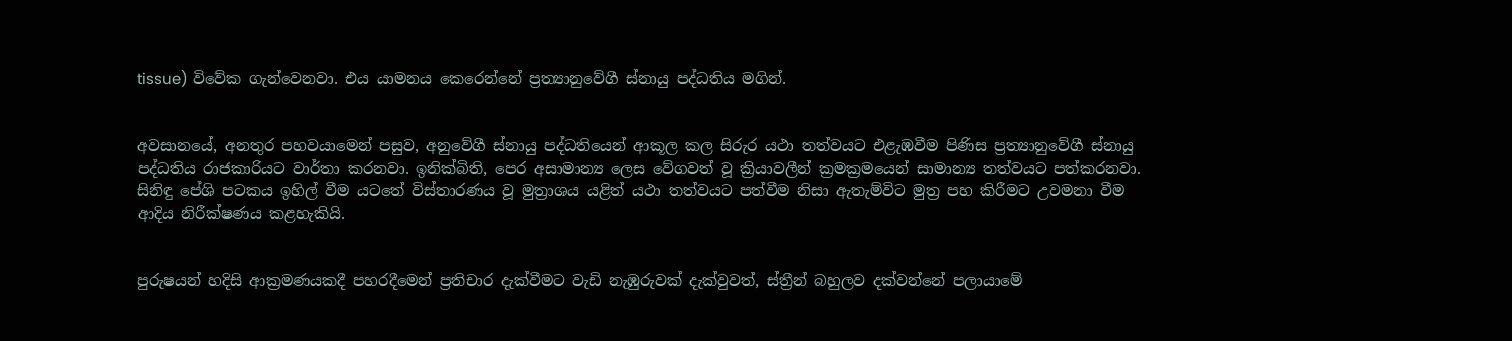tissue) විවේක ගැන්වෙනවා. එය යාමනය කෙරෙන්නේ ප්‍රත්‍යානුවේගී ස්නායු පද්ධතිය මගින්.


අවසානයේ, අනතුර පහවයාමෙන් පසුව, අනුවේගී ස්නායු පද්ධතියෙන් ආකූල කල සිරුර යථා තත්වයට එළැඹවීම පිණිස ප්‍රත්‍යානුවේගී ස්නායු පද්ධතිය රාජකාරියට වාර්තා කරනවා. ඉනික්බිති, පෙර අසාමාන්‍ය ලෙස වේගවත් වූ ක්‍රියාවලීන් ක්‍රමක්‍රමයෙන් සාමාන්‍ය තත්වයට පත්කරනවා. සිනිඳු පේශි පටකය ඉහිල් වීම යටතේ විස්තාරණය වූ මුත්‍රාශය යළිත් යථා තත්වයට පත්වීම නිසා ඇතැම්විට මුත්‍ර පහ කිරීමට උවමනා වීම ආදිය නිරීක්ෂණය කළහැකියි.


පුරුෂයන් හදිසි ආක්‍රමණයකදී පහරදීමෙන් ප්‍රතිචාර දැක්වීමට වැඩි නැඹුරුවක් දැක්වුවත්, ස්ත්‍රීන් බහුලව දක්වන්නේ පලායාමේ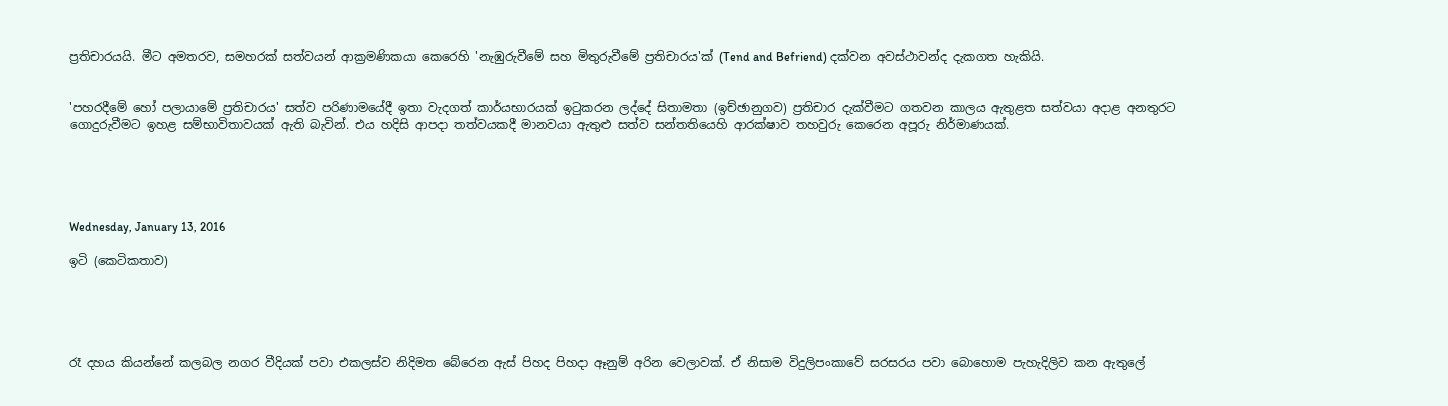ප්‍රතිචාරයයි. මීට අමතරව, සමහරක් සත්වයන් ආක්‍රමණිකයා කෙරෙහි 'නැඹුරුවීමේ සහ මිතුරුවීමේ ප්‍රතිචාරය'ක් (Tend and Befriend) දක්වන අවස්ථාවන්ද දැකගත හැකියි.


'පහරදීමේ හෝ පලායාමේ ප්‍රතිචාරය' සත්ව පරිණාමයේදී ඉතා වැදගත් කාර්යභාරයක් ඉටුකරන ලද්දේ සිතාමතා (ඉච්ඡානුගව) ප්‍රතිචාර දැක්වීමට ගතවන කාලය ඇතුළත සත්වයා අදාළ අනතුරට ගොදුරුවීමට ඉහළ සම්භාවිතාවයක් ඇති බැවින්. එය හදිසි ආපදා තත්වයකදී මානවයා ඇතුළු සත්ව සන්තතියෙහි ආරක්ෂාව තහවුරු කෙරෙන අපූරු නිර්මාණයක්.





Wednesday, January 13, 2016

ඉටි (කෙටිකතාව)





රෑ දහය කියන්නේ කලබල නගර වීදියක් පවා එකලස්ව නිදිමත බේරෙන ඇස් පිහද පිහදා ඈනුම් අරින වෙලාවක්. ඒ නිසාම විදුලිපංකාවේ සරසරය පවා බොහොම පැහැදිලිව කන ඇතුලේ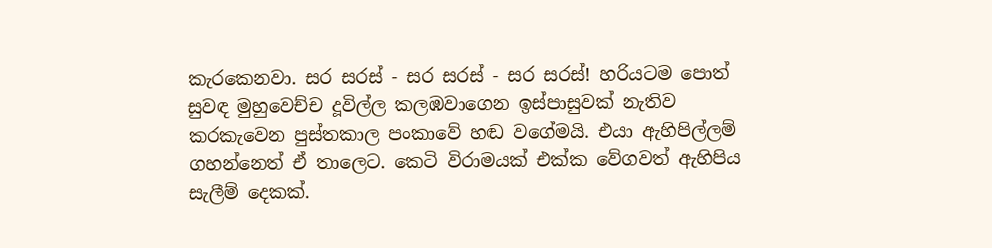කැරකෙනවා. සර සරස් - සර සරස් - සර සරස්! හරියටම පොත් සුවඳ මුහුවෙච්ච දූවිල්ල කලඹවාගෙන ඉස්පාසුවක් නැතිව කරකැවෙන පුස්තකාල පංකාවේ හඬ වගේමයි. එයා ඇහිපිල්ලම් ගහන්නෙත් ඒ තාලෙට. කෙටි විරාමයක් එක්ක වේගවත් ඇහිපිය සැලීම් දෙකක්.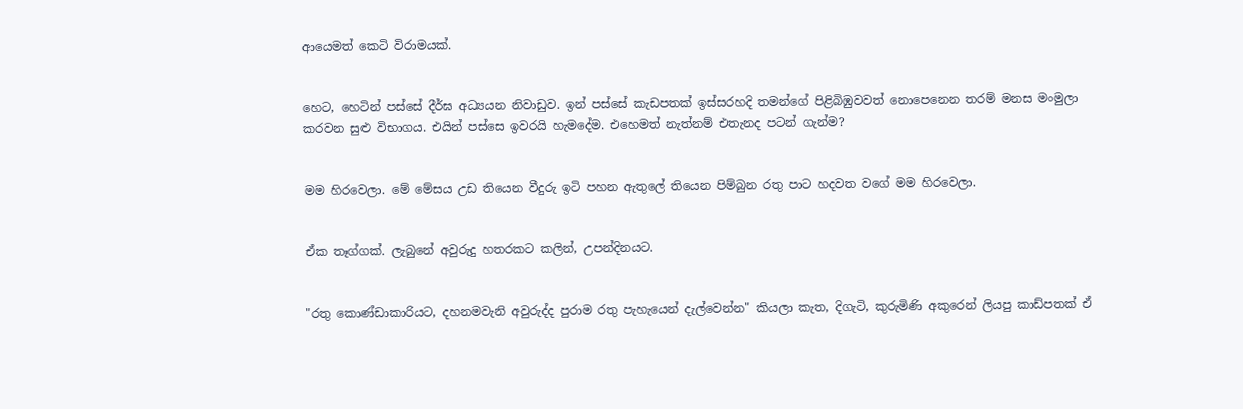ආයෙමත් කෙටි විරාමයක්.


හෙට, හෙටින් පස්සේ දීර්ඝ අධ්‍යයන නිවාඩුව. ඉන් පස්සේ කැඩපතක් ඉස්සරහදි තමන්ගේ පිළිබිඹුවවත් නොපෙනෙන තරම් මනස මංමුලා කරවන සුළු විභාගය. එයින් පස්සෙ ඉවරයි හැමදේම. එහෙමත් නැත්නම් එතැනද පටන් ගැන්ම?


මම හිරවෙලා. මේ මේසය උඩ තියෙන වීදුරු ඉටි පහන ඇතුලේ තියෙන පිම්බුන රතු පාට හදවත වගේ මම හිරවෙලා.


ඒක තෑග්ගක්. ලැබුනේ අවුරුදු හතරකට කලින්, උපන්දිනයට.


"රතු කොණ්ඩාකාරියට, දහනමවැනි අවුරුද්ද පුරාම රතු පැහැයෙන් දැල්වෙන්න" කියලා කැත, දිගැටි, කුරුමිණි අකුරෙන් ලියපු කාඩ්පතක් ඒ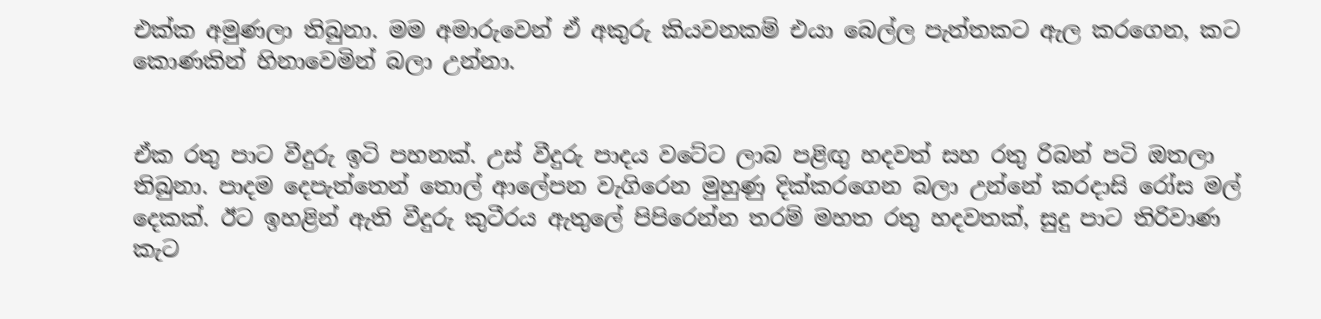එක්ක අමුණලා තිබුනා. මම අමාරුවෙන් ඒ අකුරු කියවනකම් එයා බෙල්ල පැත්තකට ඇල කරගෙන, කට කොණකින් හිනාවෙමින් බලා උන්නා.


ඒක රතු පාට වීදුරු ඉටි පහනක්. උස් වීදුරු පාදය වටේට ලාබ පළිඟු හදවත් සහ රතු රිබන් පටි ඔතලා තිබුනා. පාදම දෙපැත්තෙන් තොල් ආලේපන වැගිරෙන මුහුණු දික්කරගෙන බලා උන්නේ කරදාසි රෝස මල් දෙකක්. ඊට ඉහළින් ඇති වීදුරු කුටීරය ඇතුලේ පිපිරෙන්න තරම් මහත රතු හදවතක්, සුදු පාට තිරිවාණ කැට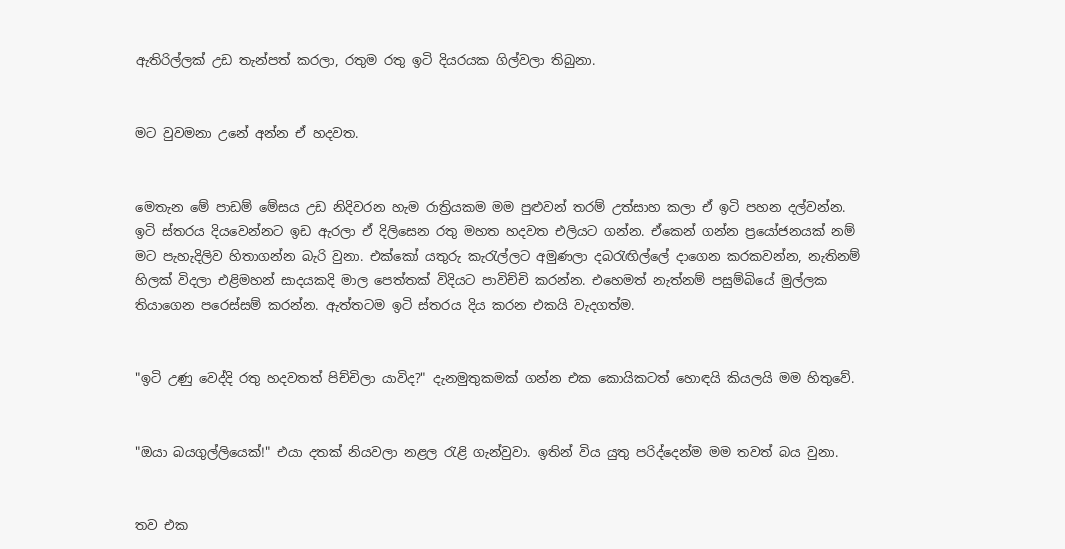ඇතිරිල්ලක් උඩ තැන්පත් කරලා, රතුම රතු ඉටි දියරයක ගිල්වලා තිබුනා.


මට වුවමනා උනේ අන්න ඒ හදවත.


මෙතැන මේ පාඩම් මේසය උඩ නිදිවරන හැම රාත්‍රියකම මම පුළුවන් තරම් උත්සාහ කලා ඒ ඉටි පහන දල්වන්න. ඉටි ස්තරය දියවෙන්නට ඉඩ ඇරලා ඒ දිලිසෙන රතු මහත හදවත එලියට ගන්න. ඒකෙන් ගන්න ප්‍රයෝජනයක් නම් මට පැහැදිලිව හිතාගන්න බැරි වුනා. එක්කෝ යතුරු කැරැල්ලට අමුණලා දබරැඟිල්ලේ දාගෙන කරකවන්න, නැතිනම් හිලක් විදලා එළිමහන් සාදයකදි මාල පෙත්තක් විදියට පාවිච්චි කරන්න. එහෙමත් නැත්නම් පසුම්බියේ මුල්ලක තියාගෙන පරෙස්සම් කරන්න. ඇත්තටම ඉටි ස්තරය දිය කරන එකයි වැදගත්ම.


"ඉටි උණු වෙද්දි රතු හදවතත් පිච්චිලා යාවිද?" දැනමුතුකමක් ගන්න එක කොයිකටත් හොඳයි කියලයි මම හිතුවේ.


"ඔයා බයගුල්ලියෙක්!" එයා දතක් නියවලා නළල රැළි ගැන්වුවා. ඉතින් විය යුතු පරිද්දෙන්ම මම තවත් බය වුනා.


තව එක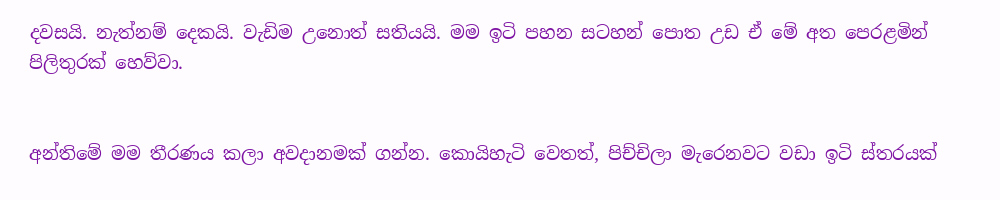දවසයි. නැත්නම් දෙකයි. වැඩිම උනොත් සතියයි. මම ඉටි පහන සටහන් පොත උඩ ඒ මේ අත පෙරළමින් පිලිතුරක් හෙව්වා.


අන්තිමේ මම තීරණය කලා අවදානමක් ගන්න. කොයිහැටි වෙතත්, පිච්චිලා මැරෙනවට වඩා ඉටි ස්තරයක්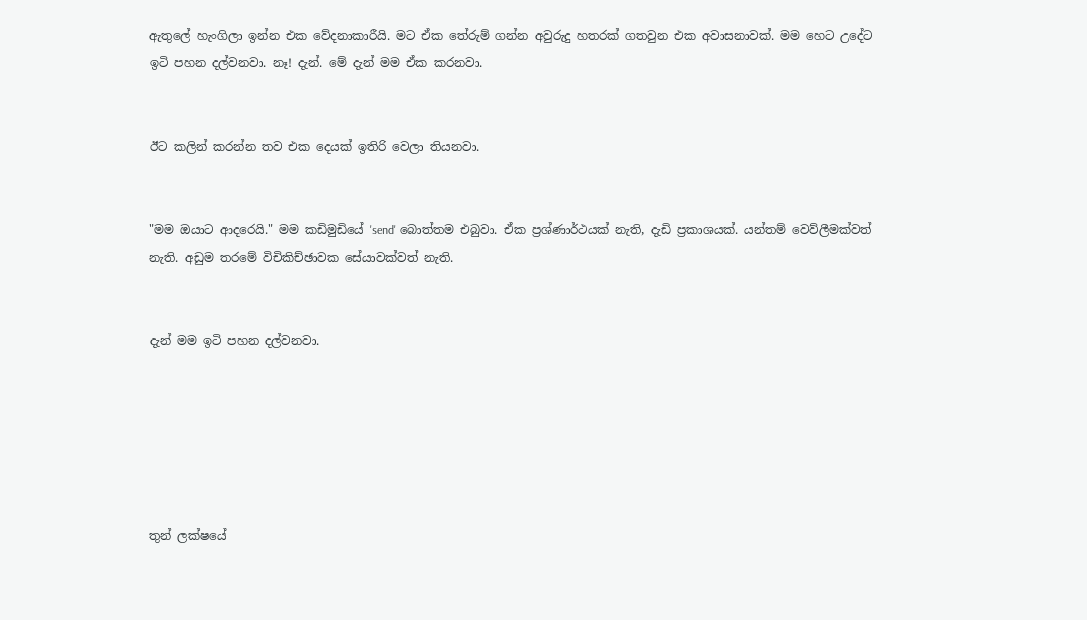ඇතුලේ හැංගිලා ඉන්න එක වේදනාකාරීයි. මට ඒක තේරුම් ගන්න අවුරුදු හතරක් ගතවුන එක අවාසනාවක්. මම හෙට උදේට ඉටි පහන දල්වනවා. නෑ! දැන්. මේ දැන් මම ඒක කරනවා.


ඊට කලින් කරන්න තව එක දෙයක් ඉතිරි වෙලා තියනවා.


"මම ඔයාට ආදරෙයි." මම කඩිමුඩියේ 'send' බොත්තම එබුවා. ඒක ප්‍රශ්ණාර්ථයක් නැති, දැඩි ප්‍රකාශයක්. යන්තම් වෙව්ලීමක්වත් නැති. අඩුම තරමේ විචිකිච්ඡාවක සේයාවක්වත් නැති.


දැන් මම ඉටි පහන දල්වනවා.






තුන් ලක්ෂයේ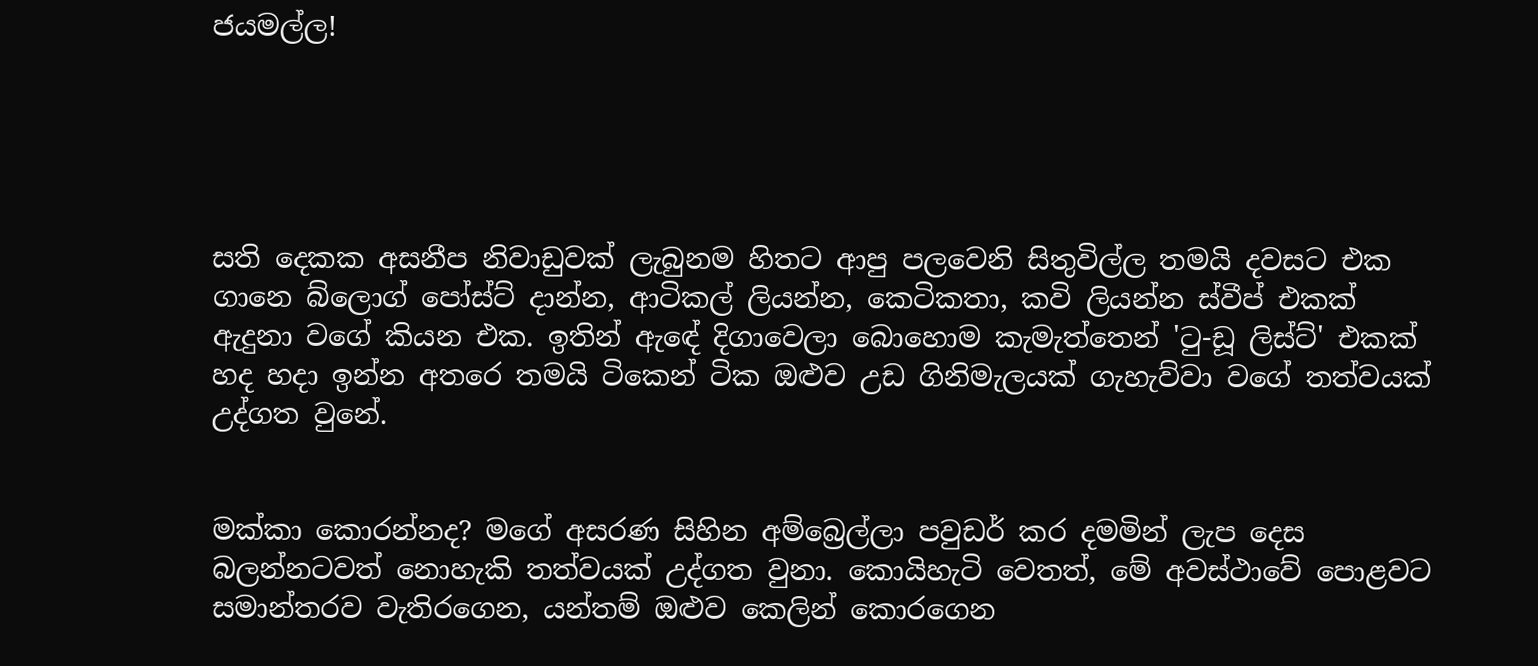ජයමල්ල!





සති දෙකක අසනීප නිවාඩුවක් ලැබුනම හිතට ආපු පලවෙනි සිතුවිල්ල තමයි දවසට එක ගානෙ බ්ලොග් පෝස්ට් දාන්න, ආටිකල් ලියන්න, කෙටිකතා, කවි ලියන්න ස්වීප් එකක් ඇදුනා වගේ කියන එක. ඉතින් ඇඳේ දිගාවෙලා බොහොම කැමැත්තෙන් 'ටු-ඩූ ලිස්ට්' එකක් හද හදා ඉන්න අතරෙ තමයි ටිකෙන් ටික ඔළුව උඩ ගිනිමැලයක් ගැහැව්වා වගේ තත්වයක් උද්ගත වුනේ.


මක්කා කොරන්නද? මගේ අසරණ සිහින අම්බ්‍රෙල්ලා පවුඩර් කර දමමින් ලැප දෙස බලන්නටවත් නොහැකි තත්වයක් උද්ගත වුනා. කොයිහැටි වෙතත්, මේ අවස්ථාවේ පොළවට සමාන්තරව වැතිරගෙන, යන්තම් ඔළුව කෙලින් කොරගෙන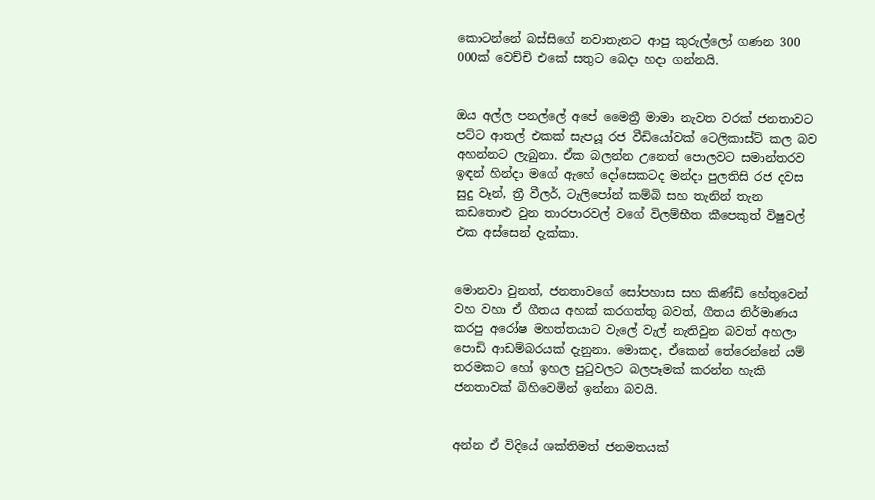කොටන්නේ බස්සිගේ නවාතැනට ආපු කුරුල්ලෝ ගණන 300 000ක් වෙච්චි එකේ සතුට බෙදා හදා ගන්නයි.


ඔය අල්ල පනල්ලේ අපේ මෛත්‍රී මාමා නැවත වරක් ජනතාවට පට්ට ආතල් එකක් සැපයූ රජ වීඩියෝවක් ටෙලිකාස්ට් කල බව අහන්නට ලැබුනා. ඒක බලන්න උනෙත් පොලවට සමාන්තරව ඉඳන් හින්දා මගේ ඇහේ දෝසෙකටද මන්දා පුලතිසි රජ දවස සුදු වෑන්, ත්‍රී වීලර්, ටැලිපෝන් කම්බි සහ තැනින් තැන කඩතොළු වුන තාරපාරවල් වගේ විලම්භීත කීපෙකුත් විෂුවල් එක අස්සෙන් දැක්කා.


මොනවා වුනත්, ජනතාවගේ සෝපහාස සහ කිණ්ඩි හේතුවෙන් වහ වහා ඒ ගීතය අහක් කරගත්තු බවත්, ගීතය නිර්මාණය කරපු අරෝෂ මහත්තයාට වැලේ වැල් නැතිවුන බවත් අහලා පොඩි ආඩම්බරයක් දැනුනා. මොකද, ඒකෙන් තේරෙන්නේ යම් තරමකට හෝ ඉහල පුටුවලට බලපෑමක් කරන්න හැකි ජනතාවක් බිහිවෙමින් ඉන්නා බවයි.


අන්න ඒ විදියේ ශක්තිමත් ජනමතයක්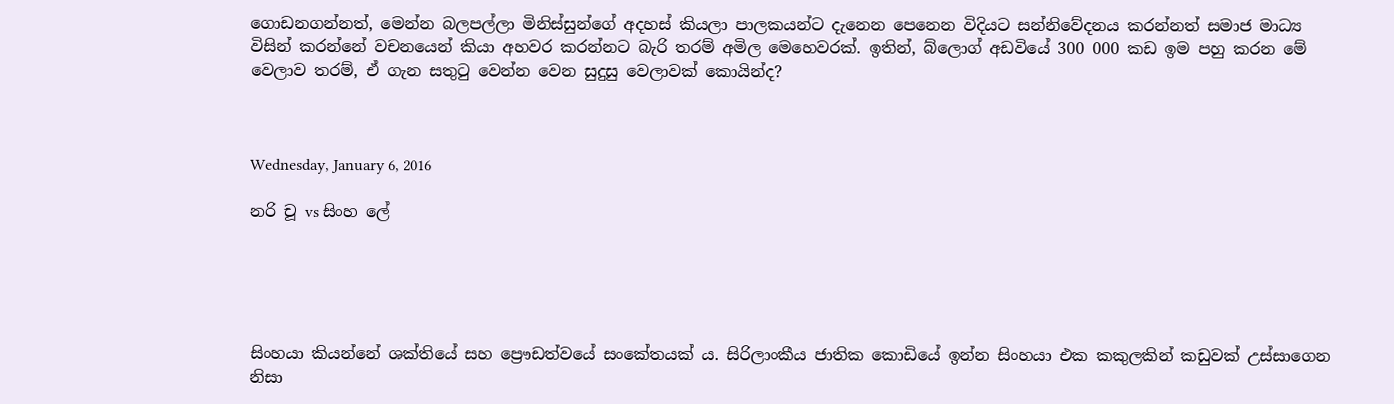ගොඩනගන්නත්, මෙන්න බලපල්ලා මිනිස්සුන්ගේ අදහස් කියලා පාලකයන්ට දැනෙන පෙනෙන විදියට සන්නිවේදනය කරන්නත් සමාජ මාධ්‍ය විසින් කරන්නේ වචනයෙන් කියා අහවර කරන්නට බැරි තරම් අමිල මෙහෙවරක්. ඉතින්, බ්ලොග් අඩවියේ 300 000 කඩ ඉම පහු කරන මේ වෙලාව තරම්, ඒ ගැන සතුටු වෙන්න වෙන සුදුසු වෙලාවක් කොයින්ද?



Wednesday, January 6, 2016

නරි චූ vs සිංහ ලේ





සිංහයා කියන්නේ ශක්තියේ සහ ප්‍රෞඩත්වයේ සංකේතයක් ය. සිරිලාංකීය ජාතික කොඩියේ ඉන්න සිංහයා එක කකුලකින් කඩුවක් උස්සාගෙන නිසා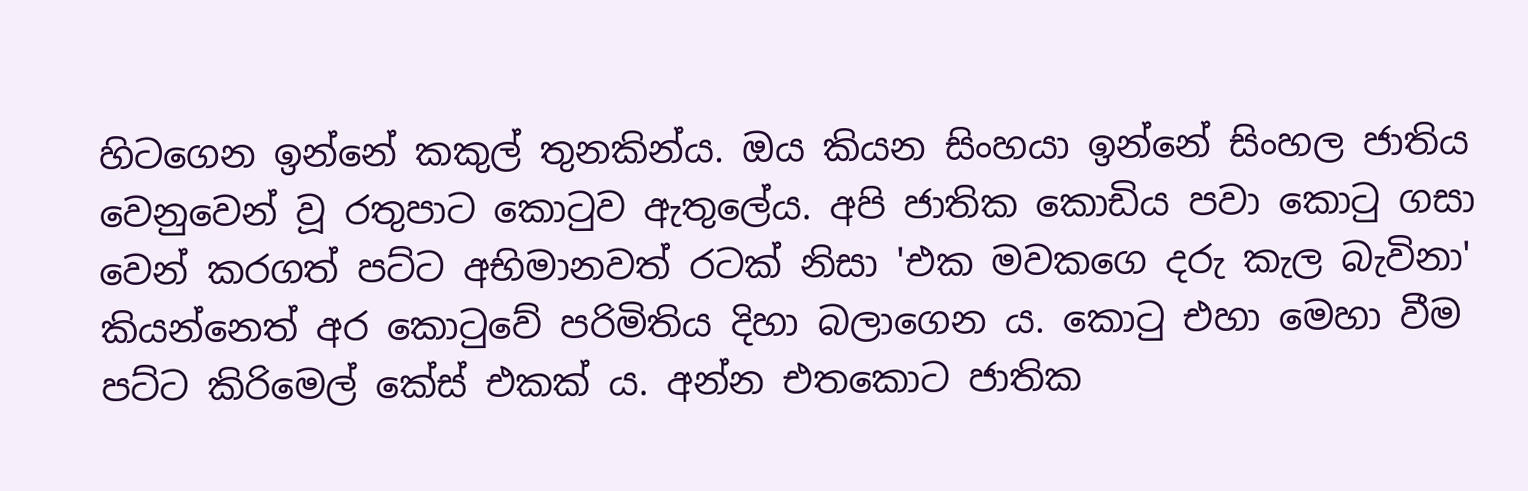හිටගෙන ඉන්නේ කකුල් තුනකින්ය. ඔය කියන සිංහයා ඉන්නේ සිංහල ජාතිය වෙනුවෙන් වූ රතුපාට කොටුව ඇතුලේය. අපි ජාතික කොඩිය පවා කොටු ගසා වෙන් කරගත් පට්ට අභිමානවත් රටක් නිසා 'එක මවකගෙ දරු කැල බැවිනා' කියන්නෙත් අර කොටුවේ පරිමිතිය දිහා බලාගෙන ය. කොටු එහා මෙහා වීම පට්ට කිරිමෙල් කේස් එකක් ය. අන්න එතකොට ජාතික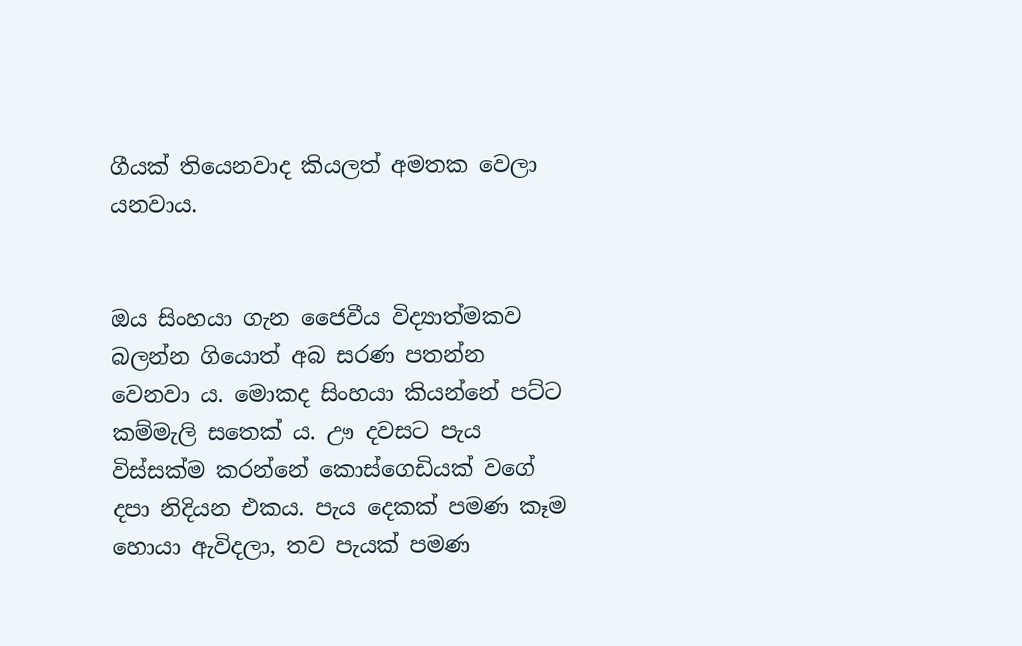ගීයක් තියෙනවාද කියලත් අමතක වෙලා යනවාය.


ඔය සිංහයා ගැන ජෛවීය විද්‍යාත්මකව බලන්න ගියොත් අබ සරණ පතන්න වෙනවා ය. මොකද සිංහයා කියන්නේ පට්ට කම්මැලි සතෙක් ය. ඌ දවසට පැය විස්සක්ම කරන්නේ කොස්ගෙඩියක් වගේ දපා නිදියන එකය. පැය දෙකක් පමණ කෑම හොයා ඇවිදලා, තව පැයක් පමණ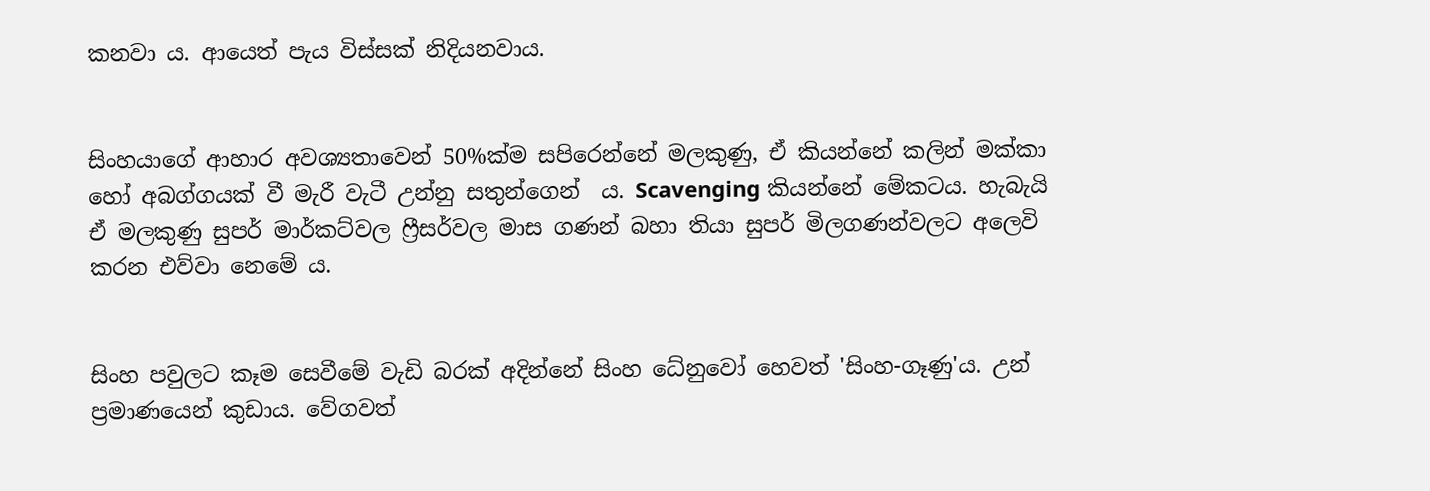කනවා ය. ආයෙත් පැය විස්සක් නිදියනවාය.


සිංහයාගේ ආහාර අවශ්‍යතාවෙන් 50%ක්ම සපිරෙන්නේ මලකුණු, ඒ කියන්නේ කලින් මක්කා හෝ අබග්ගයක් වී මැරී වැටී උන්නු සතුන්ගෙන්  ය. Scavenging කියන්නේ මේකටය. හැබැයි ඒ මලකුණු සුපර් මාර්කට්වල ෆ්‍රීසර්වල මාස ගණන් බහා තියා සුපර් මිලගණන්වලට අලෙවි කරන එව්වා නෙමේ ය.


සිංහ පවුලට කෑම සෙවීමේ වැඩි බරක් අදින්නේ සිංහ ධේනුවෝ හෙවත් 'සිංහ-ගෑණු'ය. උන් ප්‍රමාණයෙන් කුඩාය. වේගවත්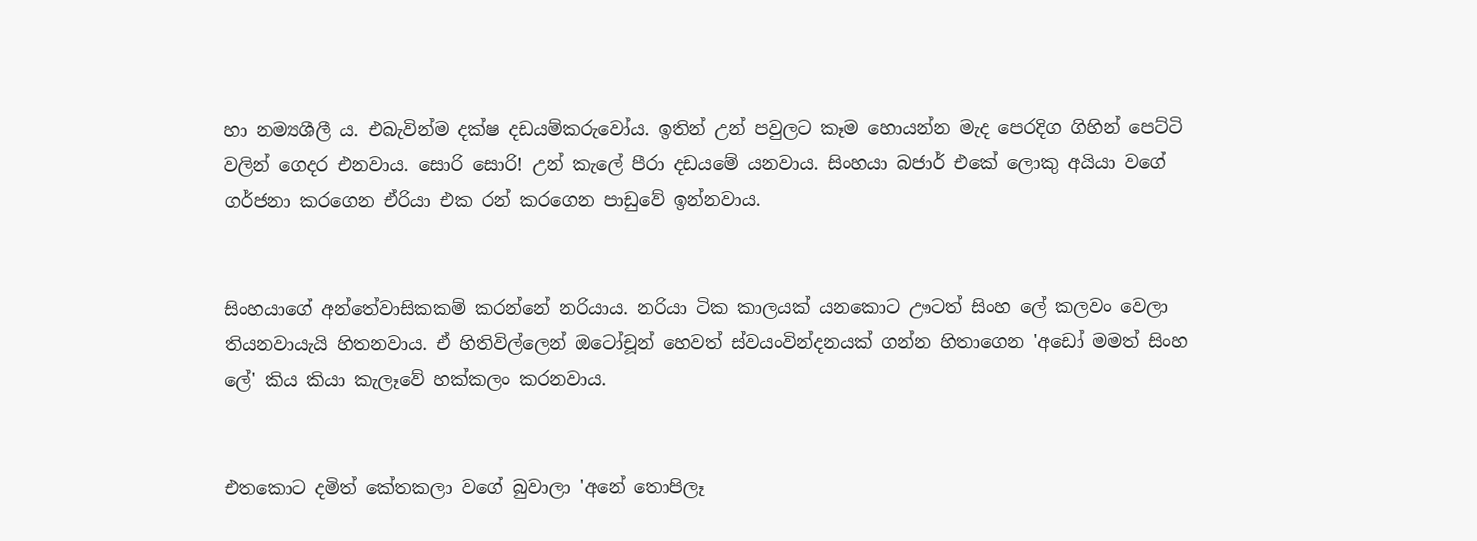හා නම්‍යශීලී ය. එබැවින්ම දක්ෂ දඩයම්කරුවෝය. ඉතින් උන් පවුලට කෑම හොයන්න මැද පෙරදිග ගිහින් පෙට්ටි වලින් ගෙදර එනවාය. සොරි සොරි! උන් කැලේ පීරා දඩයමේ යනවාය. සිංහයා බජාර් එකේ ලොකු අයියා වගේ ගර්ජනා කරගෙන ඒරියා එක රන් කරගෙන පාඩුවේ ඉන්නවාය.


සිංහයාගේ අන්තේවාසිකකම් කරන්නේ නරියාය. නරියා ටික කාලයක් යනකොට ඌටත් සිංහ ලේ කලවං වෙලා තියනවායැයි හිතනවාය. ඒ හිතිවිල්ලෙන් ඔටෝචූන් හෙවත් ස්වයංවින්දනයක් ගන්න හිතාගෙන 'අඩෝ මමත් සිංහ ලේ' කිය කියා කැලෑවේ හක්කලං කරනවාය.


එතකොට දමිත් කේතකලා වගේ බුවාලා 'අනේ තොපිලෑ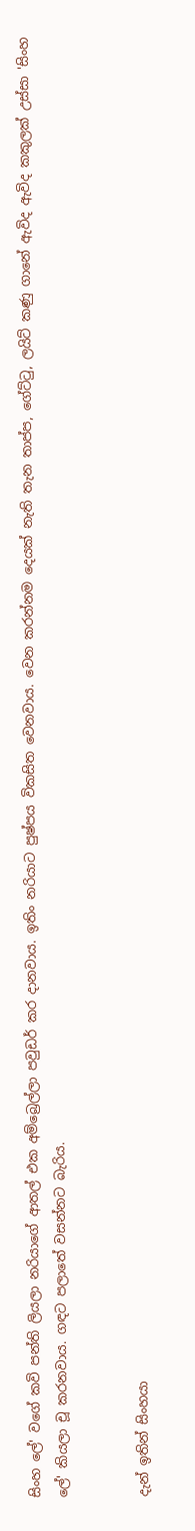සිංහ ලේ' වගේ කවි පන්ති ලියලා නරියාගේ ආතල් එක අම්බ්‍රෙල්ලා පවුඩර් කර දානවාය. ඉතිං නරියාට පුෂ්පය විකසිත වෙනවාය. වෙන කරන්නම දෙයක් නැති තැන තාප්ප, ගේට්ටු, ලයිට් කණු ගානේ ඇවිද ඇවිද කකුලක් උස්සා 'සිංහ ලේ' කියලා චූ කරනවාය. ගඳට පලාතේ වසන්නට බැරිය.


දැන් ඉතින් සිංහයා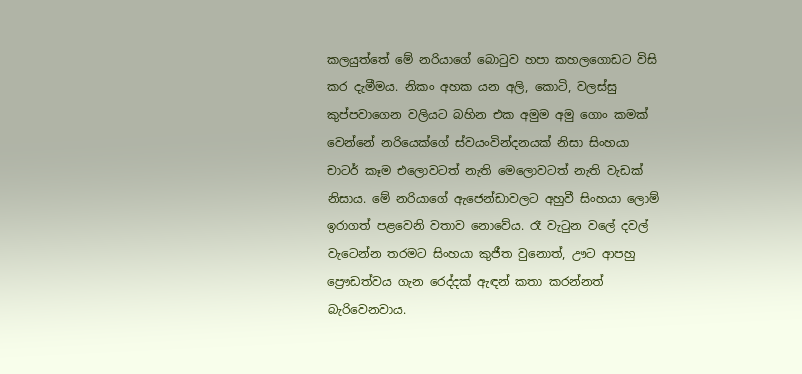කලයුත්තේ මේ නරියාගේ බොටුව හපා කහලගොඩට විසි කර දැමීමය. නිකං අහක යන අලි, කොටි, වලස්සු කුප්පවාගෙන වලියට බහින එක අමුම අමු ගොං කමක් වෙන්නේ නරියෙක්ගේ ස්වයංවින්දනයක් නිසා සිංහයා චාටර් කෑම එලොවටත් නැති මෙලොවටත් නැති වැඩක් නිසාය. මේ නරියාගේ ඇජෙන්ඩාවලට අහුවී සිංහයා ලොම් ඉරාගත් පළවෙනි වතාව නොවේය. රෑ වැටුන වලේ දවල් වැටෙන්න තරමට සිංහයා කුජීත වුනොත්, ඌට ආපහු ප්‍රෞඩත්වය ගැන රෙද්දක් ඇඳන් කතා කරන්නත් බැරිවෙනවාය.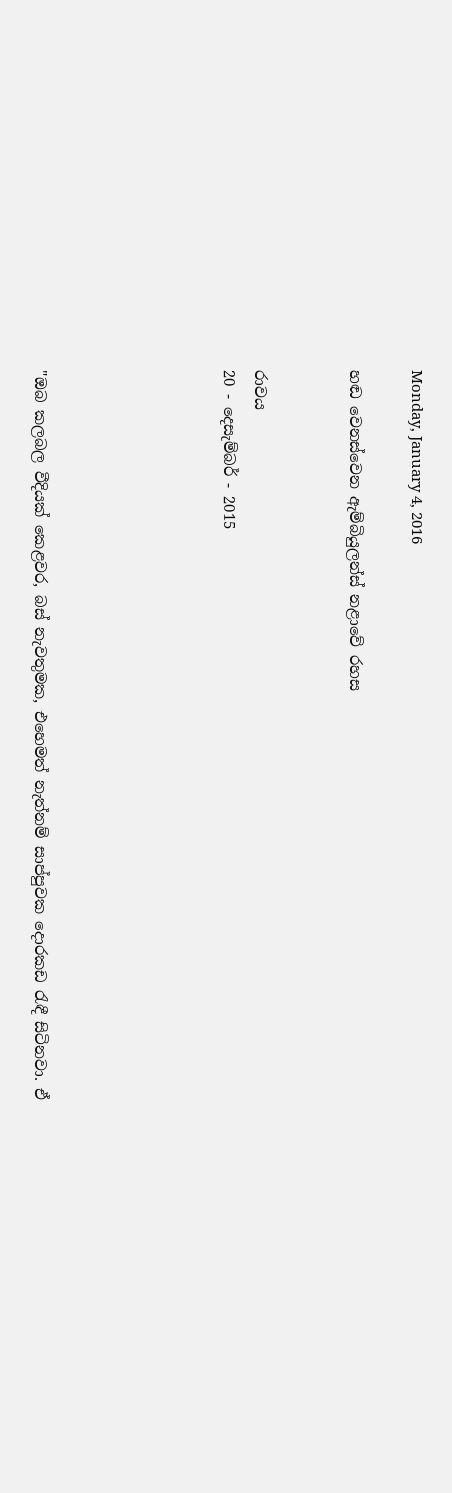Monday, January 4, 2016

හඬ වෙනස්වෙන ඇම්බියුලන්ස් නළාවේ රහස


රාවය
20 - දෙසැම්බර් - 2015





"ඔබ කලබල වීදියක් කෙළවර, බස් නැවතුමක, එහෙමත් නැත්නම් සාප්පුවක දොරකඩ රැඳී සිටිනවා. ඒ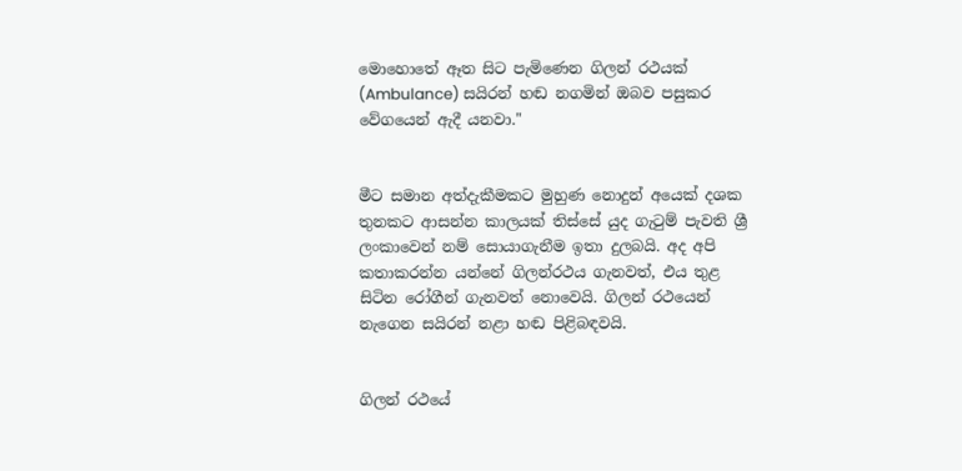මොහොතේ ඈත සිට පැමිණෙන ගිලන් රථයක් (Ambulance) සයිරන් හඬ නගමින් ඔබව පසුකර වේගයෙන් ඇදී යනවා."


මීට සමාන අත්දැකීමකට මුහුණ නොදුන් අයෙක් දශක තුනකට ආසන්න කාලයක් තිස්සේ යුද ගැටුම් පැවති ශ්‍රී ලංකාවෙන් නම් සොයාගැනීම ඉතා දුලබයි. අද අපි කතාකරන්න යන්නේ ගිලන්රථය ගැනවත්, එය තුළ සිටින රෝගීන් ගැනවත් නොවෙයි. ගිලන් රථයෙන් නැගෙන සයිරන් නළා හඬ පිළිබඳවයි.


ගිලන් රථයේ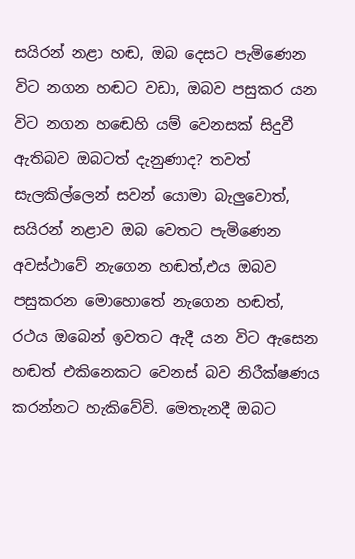සයිරන් නළා හඬ, ඔබ දෙසට පැමිණෙන විට නගන හඬට වඩා, ඔබව පසුකර යන විට නගන හඬෙහි යම් වෙනසක් සිදුවී ඇතිබව ඔබටත් දැනුණාද? තවත් සැලකිල්ලෙන් සවන් යොමා බැලුවොත්, සයිරන් නළාව ඔබ වෙතට පැමිණෙන අවස්ථාවේ නැගෙන හඬත්,එය ඔබව පසුකරන මොහොතේ නැගෙන හඬත්, රථය ඔබෙන් ඉවතට ඇදී යන විට ඇසෙන හඬත් එකිනෙකට වෙනස් බව නිරීක්ෂණය කරන්නට හැකිවේවි. මෙතැනදී ඔබට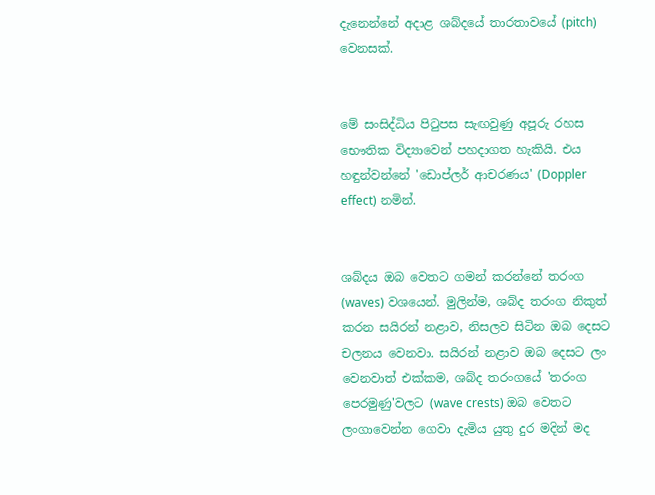දැනෙන්නේ අදාළ ශබ්දයේ තාරතාවයේ (pitch) වෙනසක්.


මේ සංසිද්ධිය පිටුපස සැඟවුණු අපූරු රහස භෞතික විද්‍යාවෙන් පහදාගත හැකියි. එය හඳුන්වන්නේ 'ඩොප්ලර් ආචරණය' (Doppler effect) නමින්.


ශබ්දය ඔබ වෙතට ගමන් කරන්නේ තරංග (waves) වශයෙන්. මුලින්ම, ශබ්ද තරංග නිකුත් කරන සයිරන් නළාව, නිසලව සිටින ඔබ දෙසට චලනය වෙනවා. සයිරන් නළාව ඔබ දෙසට ලං වෙනවාත් එක්කම, ශබ්ද තරංගයේ 'තරංග පෙරමුණු'වලට (wave crests) ඔබ වෙතට ලංගාවෙන්න ගෙවා දැමිය යුතු දුර මදින් මද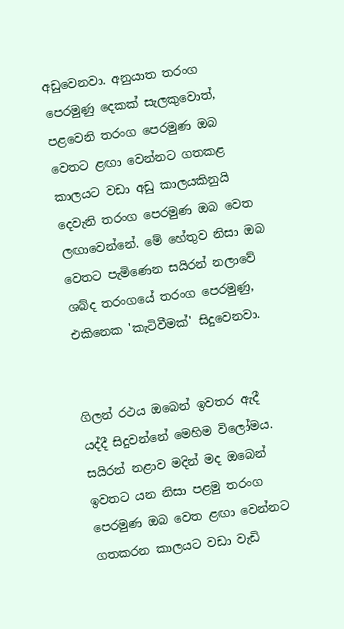අඩුවෙනවා. අනුයාත තරංග පෙරමුණු දෙකක් සැලකුවොත්, පළවෙනි තරංග පෙරමුණ ඔබ වෙතට ළඟා වෙන්නට ගතකළ කාලයට වඩා අඩු කාලයකිනුයි දෙවැනි තරංග පෙරමුණ ඔබ වෙත ලඟාවෙන්නේ. මේ හේතුව නිසා ඔබ වෙතට පැමිණෙන සයිරන් නලාවේ ශබ්ද තරංගයේ තරංග පෙරමුණු, එකිනෙක 'කැටිවීමක්' සිදුවෙනවා.


ගිලන් රථය ඔබෙන් ඉවතර ඇදී යද්දී සිදුවන්නේ මෙහිම විලෝමය. සයිරන් නළාව මදින් මද ඔබෙන් ඉවතට යන නිසා පළමු තරංග පෙරමුණ ඔබ වෙත ළඟා වෙන්නට ගතකරන කාලයට වඩා වැඩි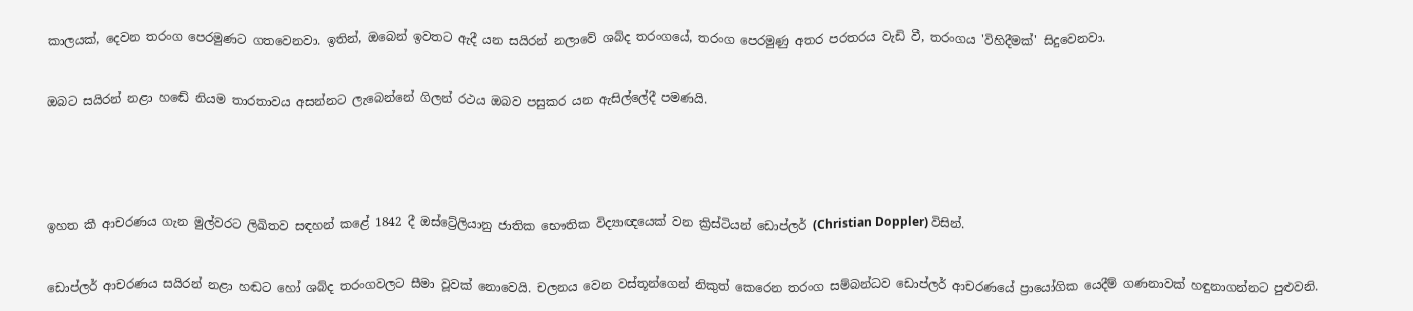කාලයක්, දෙවන තරංග පෙරමුණට ගතවෙනවා. ඉතින්, ඔබෙන් ඉවතට ඇදී යන සයිරන් නලාවේ ශබ්ද තරංගයේ, තරංග පෙරමුණු අතර පරතරය වැඩි වී, තරංගය 'විහිදීමක්' සිදුවෙනවා.


ඔබට සයිරන් නළා හඬේ නියම තාරතාවය අසන්නට ලැබෙන්නේ ගිලන් රථය ඔබව පසුකර යන ඇසිල්ලේදී පමණයි.





ඉහත කී ආචරණය ගැන මුල්වරට ලිඛිතව සඳහන් කළේ 1842 දී ඔස්ට්‍රේලියානු ජාතික භෞතික විද්‍යාඥයෙක් වන ක්‍රිස්ටියන් ඩොප්ලර් (Christian Doppler) විසින්.


ඩොප්ලර් ආචරණය සයිරන් නළා හඬට හෝ ශබ්ද තරංගවලට සීමා වූවක් නොවෙයි. චලනය වෙන වස්තූන්ගෙන් නිකුත් කෙරෙන තරංග සම්බන්ධව ඩොප්ලර් ආචරණයේ ප්‍රායෝගික යෙදීම් ගණනාවක් හඳුනාගන්නට පුළුවනි.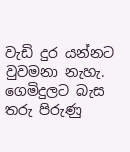වැඩි දුර යන්නට වුවමනා නැහැ. ගෙමිදුලට බැස තරු පිරුණු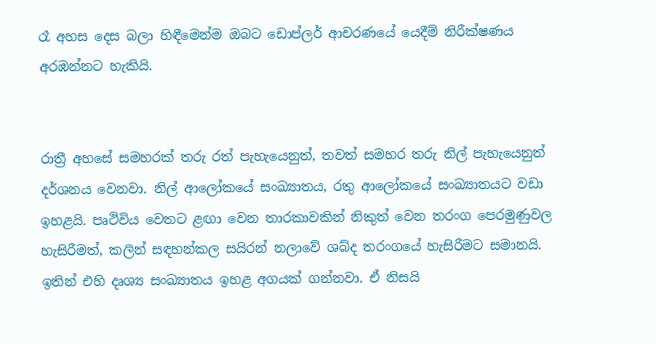රෑ අහස දෙස බලා හිඳීමෙන්ම ඔබට ඩොප්ලර් ආචරණයේ යෙදීම් නිරීක්ෂණය අරඹන්නට හැකියි.


රාත්‍රී අහසේ සමහරක් තරු රත් පැහැයෙනුත්, තවත් සමහර තරු නිල් පැහැයෙනුත් දර්ශනය වෙනවා. නිල් ආලෝකයේ සංඛ්‍යාතය, රතු ආලෝකයේ සංඛ්‍යාතයට වඩා ඉහළයි. පෘථිවිය වෙතට ළඟා වෙන තාරකාවකින් නිකුත් වෙන තරංග පෙරමුණුවල හැසිරීමත්, කලින් සඳහන්කල සයිරන් නලාවේ ශබ්ද තරංගයේ හැසිරීමට සමානයි. ඉතින් එහි දෘශ්‍ය සංඛ්‍යාතය ඉහළ අගයක් ගන්නවා. ඒ නිසයි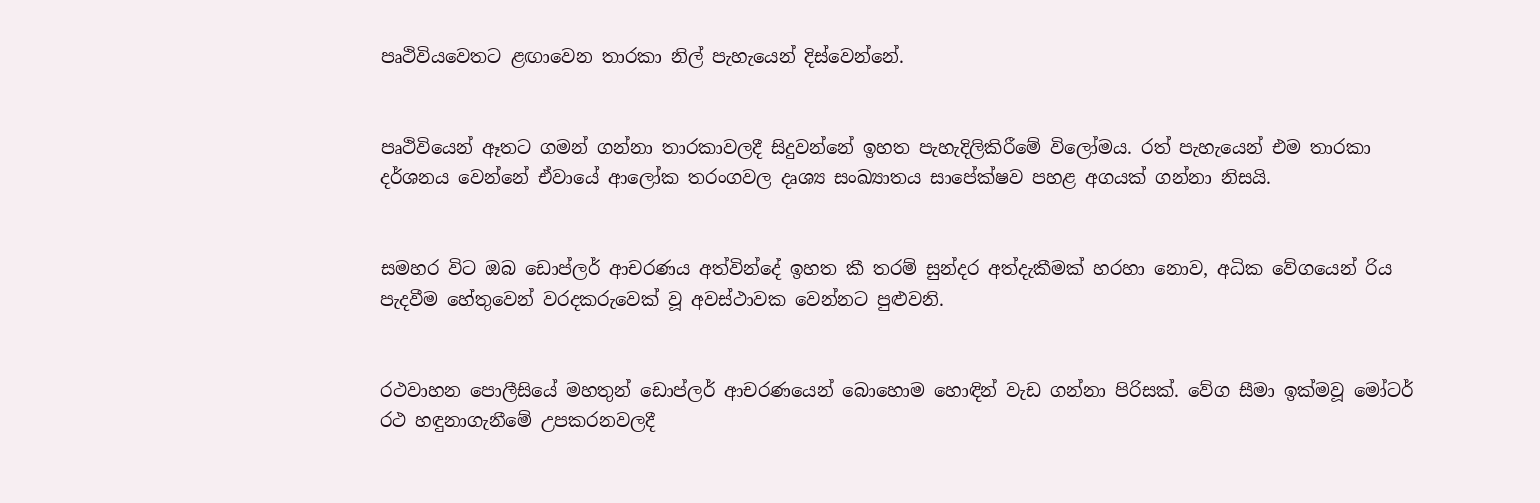පෘථිවියවෙතට ළඟාවෙන තාරකා නිල් පැහැයෙන් දිස්වෙන්නේ.


පෘථිවියෙන් ඈතට ගමන් ගන්නා තාරකාවලදී සිදුවන්නේ ඉහත පැහැදිලිකිරීමේ විලෝමය. රත් පැහැයෙන් එම තාරකා දර්ශනය වෙන්නේ ඒවායේ ආලෝක තරංගවල දෘශ්‍ය සංඛ්‍යාතය සාපේක්ෂව පහළ අගයක් ගන්නා නිසයි.


සමහර විට ඔබ ඩොප්ලර් ආචරණය අත්වින්දේ ඉහත කී තරම් සුන්දර අත්දැකීමක් හරහා නොව, අධික වේගයෙන් රිය පැදවීම හේතුවෙන් වරදකරුවෙක් වූ අවස්ථාවක වෙන්නට පුළුවනි.


රථවාහන පොලීසියේ මහතුන් ඩොප්ලර් ආචරණයෙන් බොහොම හොඳින් වැඩ ගන්නා පිරිසක්. වේග සීමා ඉක්මවූ මෝටර් රථ හඳුනාගැනීමේ උපකරනවලදී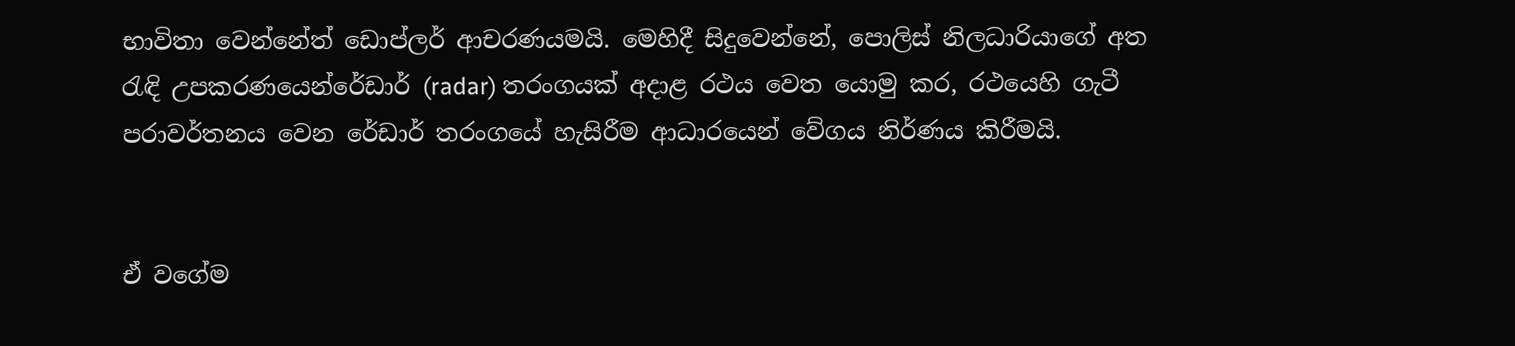භාවිතා වෙන්නේත් ඩොප්ලර් ආචරණයමයි. මෙහිදී සිදුවෙන්නේ, පොලිස් නිලධාරියාගේ අත රැඳි උපකරණයෙන්රේඩාර් (radar) තරංගයක් අදාළ රථය වෙත යොමු කර, රථයෙහි ගැටී පරාවර්තනය වෙන රේඩාර් තරංගයේ හැසිරීම ආධාරයෙන් වේගය නිර්ණය කිරීමයි.


ඒ වගේම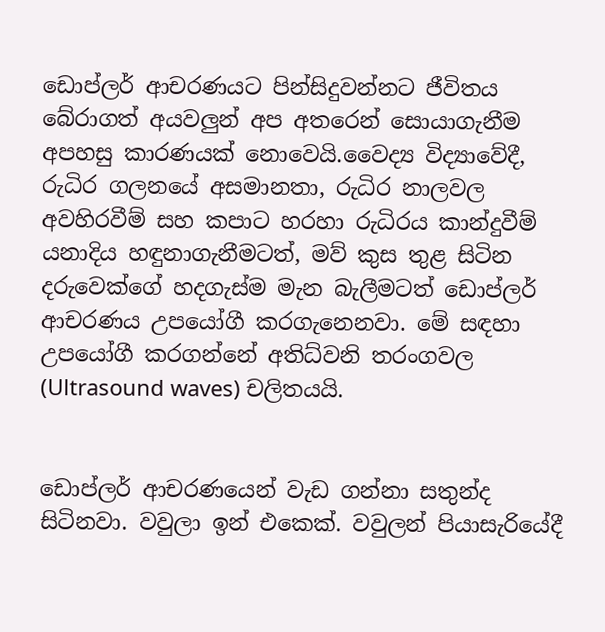ඩොප්ලර් ආචරණයට පින්සිදුවන්නට ජීවිතය බේරාගත් අයවලුන් අප අතරෙන් සොයාගැනීම අපහසු කාරණයක් නොවෙයි.වෛද්‍ය විද්‍යාවේදී, රුධිර ගලනයේ අසමානතා, රුධිර නාලවල අවහිරවීම් සහ කපාට හරහා රුධිරය කාන්දුවීම් යනාදිය හඳුනාගැනීමටත්, මව් කුස තුළ සිටින දරුවෙක්ගේ හදගැස්ම මැන බැලීමටත් ඩොප්ලර් ආචරණය උපයෝගී කරගැනෙනවා. මේ සඳහා උපයෝගී කරගන්නේ අතිධ්වනි තරංගවල (Ultrasound waves) චලිතයයි.


ඩොප්ලර් ආචරණයෙන් වැඩ ගන්නා සතුන්ද සිටිනවා. වවුලා ඉන් එකෙක්. වවුලන් පියාසැරියේදී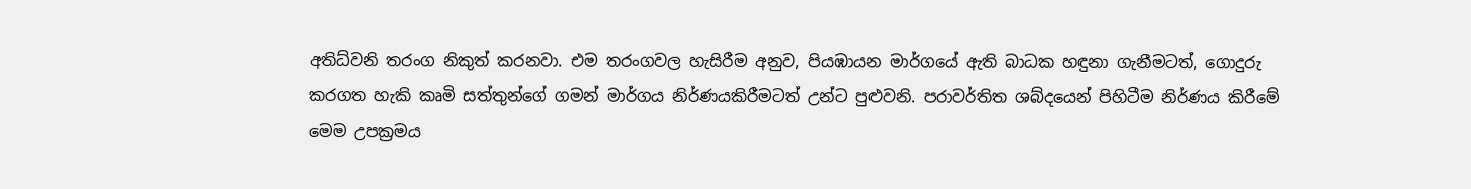අතිධ්වනි තරංග නිකුත් කරනවා. එම තරංගවල හැසිරීම අනුව, පියඹායන මාර්ගයේ ඇති බාධක හඳුනා ගැනීමටත්, ගොදුරු කරගත හැකි කෘමි සත්තුන්ගේ ගමන් මාර්ගය නිර්ණයකිරීමටත් උන්ට පුළුවනි. පරාවර්තිත ශබ්දයෙන් පිහිටීම නිර්ණය කිරීමේ මෙම උපක්‍රමය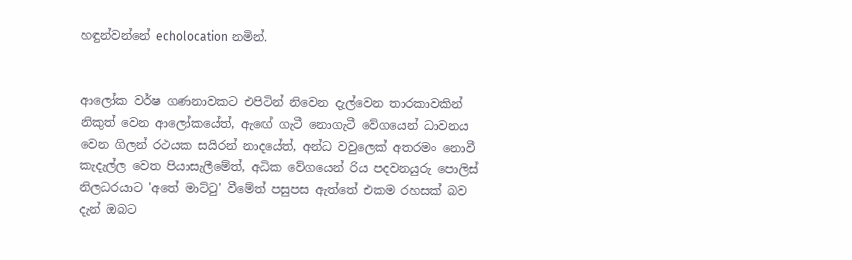හඳුන්වන්නේ echolocation නමින්.


ආලෝක වර්ෂ ගණනාවකට එපිටින් නිවෙන දැල්වෙන තාරකාවකින් නිකුත් වෙන ආලෝකයේත්, ඇඟේ ගැටී නොගැටී වේගයෙන් ධාවනය වෙන ගිලන් රථයක සයිරන් නාදයේත්, අන්ධ වවුලෙක් අතරමං නොවී කැදැල්ල වෙත පියාසැලීමේත්, අධික වේගයෙන් රිය පදවනයුරු පොලිස් නිලධරයාට 'අතේ මාට්ටු' වීමේත් පසුපස ඇත්තේ එකම රහසක් බව දැන් ඔබට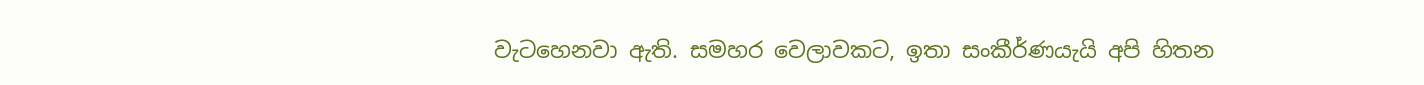වැටහෙනවා ඇති. සමහර වෙලාවකට, ඉතා සංකීර්ණයැයි අපි හිතන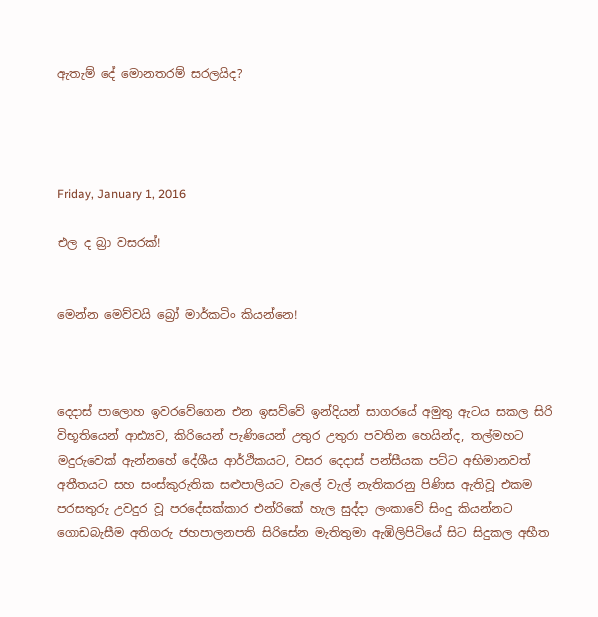ඇතැම් දේ මොනතරම් සරලයිද?




Friday, January 1, 2016

එල ද බ්‍රා වසරක්!


මෙන්න මෙව්වයි බ්‍රෝ මාර්කටිං කියන්නෙ!



දෙදාස් පාලොහ ඉවරවේගෙන එන ඉසව්වේ ඉන්දියන් සාගරයේ අමුතු ඇටය සකල සිරි විභූතියෙන් ආඪ්‍යව, කිරියෙන් පැණියෙන් උතුර උතුරා පවතින හෙයින්ද, තල්මහට මදුරුවෙක් ඇන්නහේ දේශීය ආර්ථිකයට, වසර දෙදාස් පන්සීයක පට්ට අභිමානවත් අතීතයට සහ සංස්කුරුතික සළුපාලියට වැලේ වැල් නැතිකරනු පිණිස ඇතිවූ එකම පරසතුරු උවදුර වූ පරදේසක්කාර එන්රිකේ හැල සුද්දා ලංකාවේ සිංදු කියන්නට ගොඩබැසීම අතිගරු ජහපාලනපති සිරිසේන මැතිතුමා ඇඹිලිපිටියේ සිට සිදුකල අභීත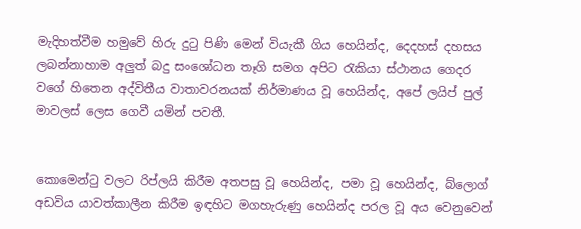මැදිහත්වීම හමුවේ හිරු දුටු පිණි මෙන් වියැකී ගිය හෙයින්ද, දෙදහස් දහසය ලබන්නාහාම අලුත් බදු සංශෝධන තෑගි සමග අපිට රැකියා ස්ථානය ගෙදර වගේ හිතෙන අද්විතීය වාතාවරනයක් නිර්මාණය වූ හෙයින්ද, අපේ ලයිප් පුල් මාවලස් ලෙස ගෙවී යමින් පවතී.


කොමෙන්ටු වලට රිප්ලයි කිරීම අතපසු වූ හෙයින්ද, පමා වූ හෙයින්ද, බ්ලොග් අඩවිය යාවත්කාලීන කිරීම ඉඳහිට මගහැරුණු හෙයින්ද පරල වූ අය වෙනුවෙන්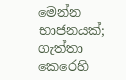මෙන්න භාජනයක්; ගැත්තා කෙරෙහි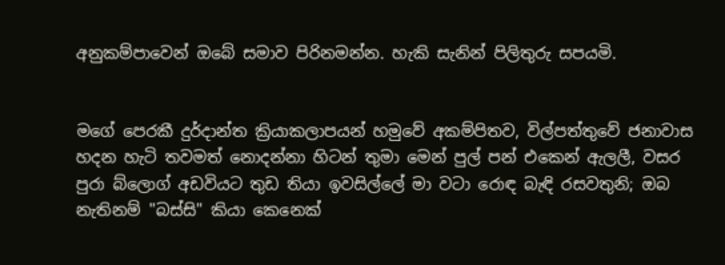අනුකම්පාවෙන් ඔබේ සමාව පිරිනමන්න. හැකි සැනින් පිලිතුරු සපයමි.


මගේ පෙරකී දුර්දාන්ත ක්‍රියාකලාපයන් හමුවේ අකම්පිතව, විල්පත්තුවේ ජනාවාස හදන හැටි තවමත් නොදන්නා හිටන් තුමා මෙන් පුල් පන් එකෙන් ඇලලී, වසර පුරා බ්ලොග් අඩවියට තුඩ තියා ඉවසිල්ලේ මා වටා රොඳ බැඳි රසවතුනි; ඔබ නැතිනම් "බස්සි" කියා කෙනෙක්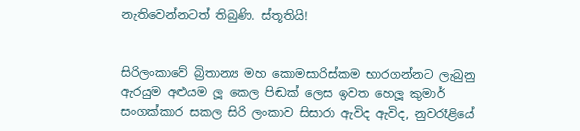නැතිවෙන්නටත් තිබුණි. ස්තූතියි!


සිරිලංකාවේ බ්‍රිතාන්‍ය මහ කොමසාරිස්කම භාරගන්නට ලැබුනු ඇරයුම අළුයම ලූ කෙල පිඬක් ලෙස ඉවත හෙලූ කුමාර් සංගක්කාර සකල සිරි ලංකාව සිසාරා ඇවිද ඇවිද, නුවරෑළියේ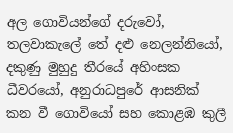අල ගොවියන්ගේ දරුවෝ, තලවාකැලේ තේ දළු නෙලන්නියෝ, දකුණු මුහුදු තීරයේ අහිංසක ධීවරයෝ, අනුරාධපුරේ ආසනික් කන වී ගොවියෝ සහ කොළඹ කුලී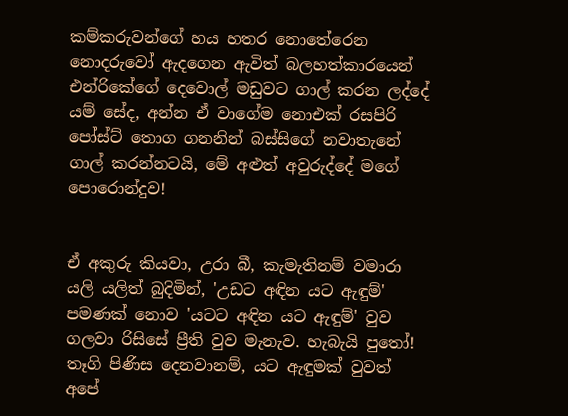කම්කරුවන්ගේ හය හතර නොතේරෙන නොදරුවෝ ඇදගෙන ඇවිත් බලහත්කාරයෙන් එන්රිකේගේ දෙවොල් මඩුවට ගාල් කරන ලද්දේ යම් සේද, අන්න ඒ වාගේම නොඑක් රසපිරි පෝස්ට් තොග ගනනින් බස්සිගේ නවාතැනේ ගාල් කරන්නටයි, මේ අළුත් අවුරුද්දේ මගේ පොරොන්දුව!


ඒ අකුරු කියවා, උරා බී, කැමැතිනම් වමාරා යලි යලිත් බුදිමින්, 'උඩට අඳින යට ඇඳුම්' පමණක් නොව 'යටට අඳින යට ඇඳුම්' වුව ගලවා රිසිසේ ප්‍රීති වුව මැනැව. හැබැයි පුතෝ! තෑගි පිණිස දෙනවානම්, යට ඇඳුමක් වුවත් අපේ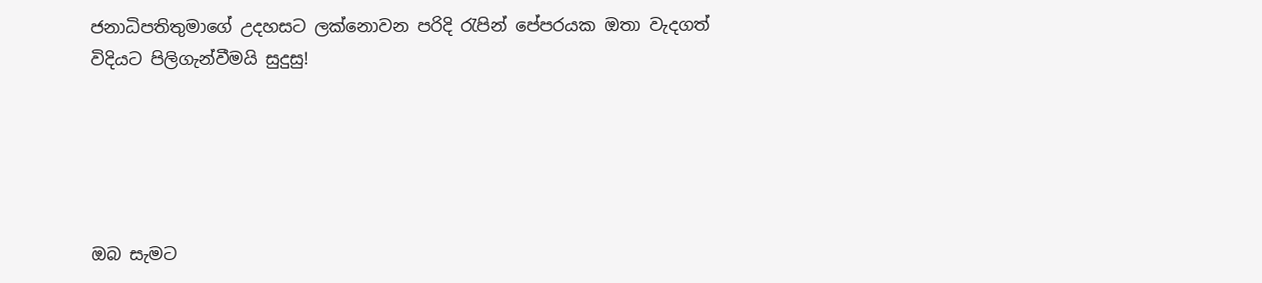ජනාධිපතිතුමාගේ උදහසට ලක්නොවන පරිදි රැපින් පේපරයක ඔතා වැදගත් විදියට පිලිගැන්වීමයි සුදුසු!





ඔබ සැමට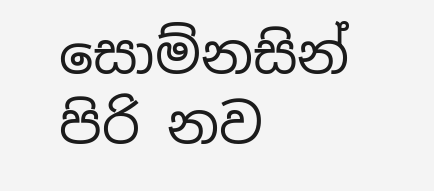සොම්නසින් පිරි නව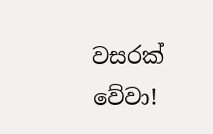වසරක් වේවා!